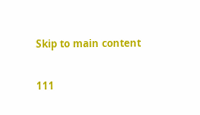Skip to main content

111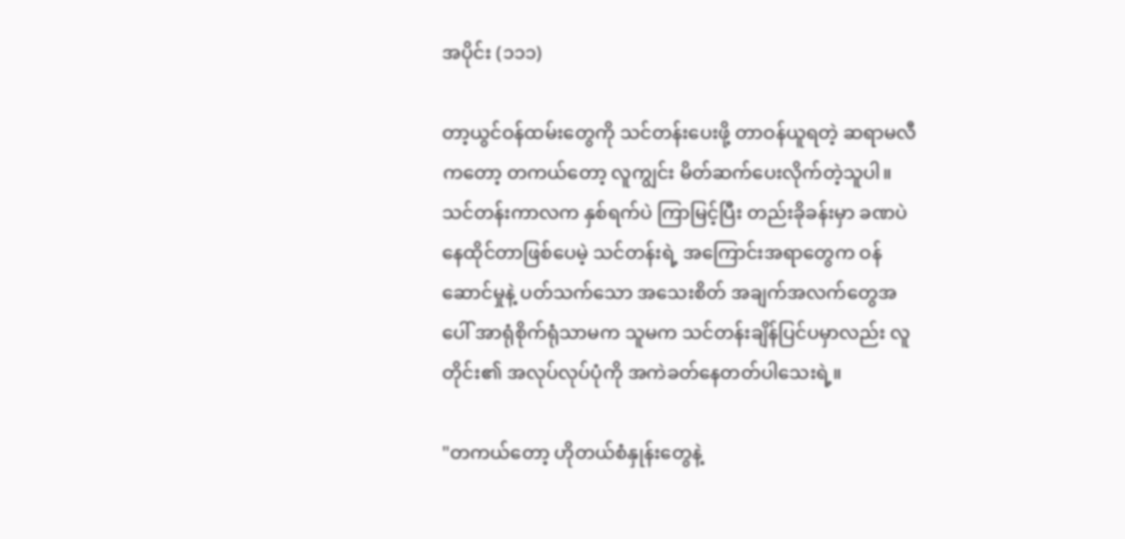အပိုင်း (၁၁၁)

တာ့ယွင်ဝန်ထမ်းတွေကို သင်တန်းပေးဖို့ တာဝန်ယူရတဲ့ ဆရာမလီ ကတော့ တကယ်တော့ လူကျွင်း မိတ်ဆက်ပေးလိုက်တဲ့သူပါ။ သင်တန်းကာလက နှစ်ရက်ပဲ ကြာမြင့်ပြီး တည်းခိုခန်းမှာ ခဏပဲ နေထိုင်တာဖြစ်ပေမဲ့ သင်တန်းရဲ့ အကြောင်းအရာတွေက ဝန်ဆောင်မှုနဲ့ ပတ်သက်သော အသေးစိတ် အချက်အလက်တွေအပေါ် အာရုံစိုက်ရုံသာမက သူမက သင်တန်းချိန်ပြင်ပမှာလည်း လူတိုင်း၏ အလုပ်လုပ်ပုံကို အကဲခတ်နေတတ်ပါသေးရဲ့။

"တကယ်တော့ ဟိုတယ်စံနှုန်းတွေနဲ့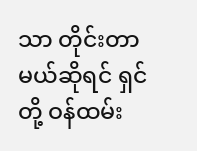သာ တိုင်းတာမယ်ဆိုရင် ရှင်တို့ ဝန်ထမ်း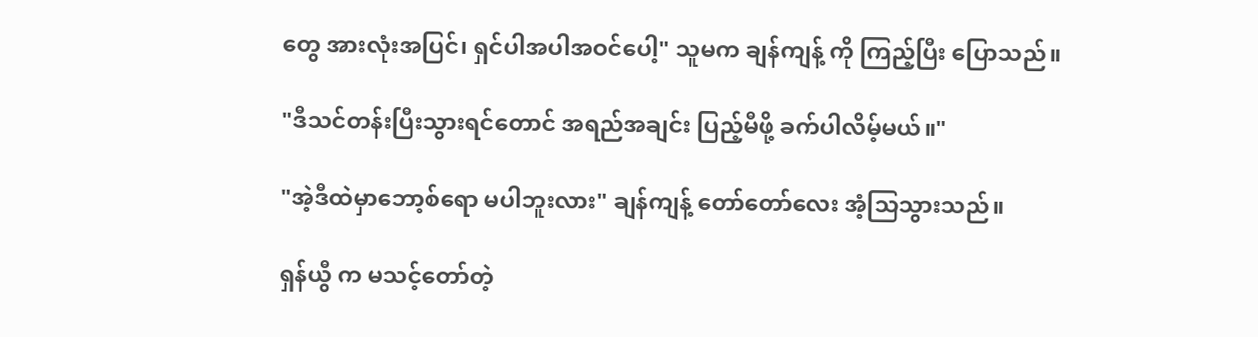တွေ အားလုံးအပြင်၊ ရှင်ပါအပါအဝင်ပေါ့" သူမက ချန်ကျန့် ကို ကြည့်ပြီး ပြောသည်။

"ဒီသင်တန်းပြီးသွားရင်တောင် အရည်အချင်း ပြည့်မီဖို့ ခက်ပါလိမ့်မယ်။"

"အဲ့ဒီထဲမှာဘော့စ်ရော မပါဘူးလား" ချန်ကျန့် တော်တော်လေး အံ့သြသွားသည်။

ရှန်ယွီ က မသင့်တော်တဲ့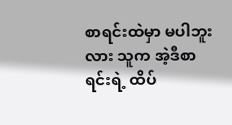စာရင်းထဲမှာ မပါဘူးလား သူက အဲ့ဒီစာရင်းရဲ့ ထိပ်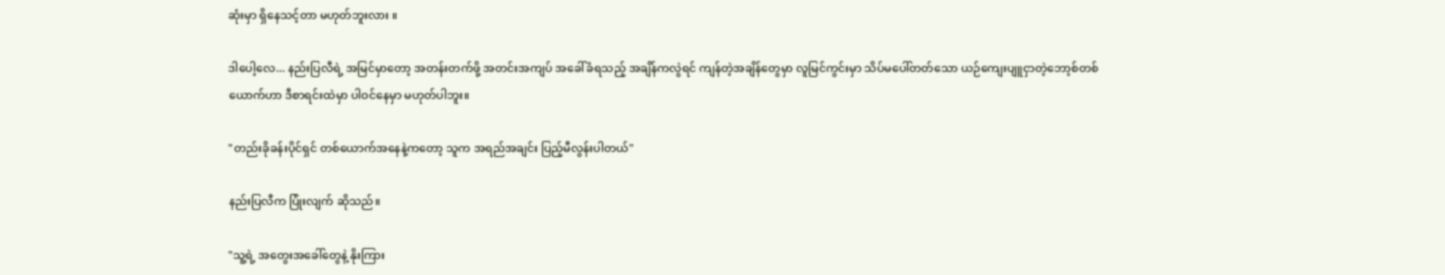ဆုံးမှာ ရှိနေသင့်တာ မဟုတ်ဘူးလား ။

ဒါပေါ့လေ... နည်းပြလီရဲ့ အမြင်မှာတော့ အတန်းတက်ဖို့ အတင်းအကျပ် အခေါ်ခံရသည့် အချိန်ကလွဲရင် ကျန်တဲ့အချိန်တွေမှာ လူမြင်ကွင်းမှာ သိပ်မပေါ်တတ်သော ယဉ်ကျေးပျူငှာတဲ့ဘော့စ်တစ်ယောက်ဟာ ဒီစာရင်းထဲမှာ ပါဝင်နေမှာ မဟုတ်ပါဘူး။

"တည်းခိုခန်းပိုင်ရှင် တစ်ယောက်အနေနဲ့ကတော့ သူက အရည်အချင်း ပြည့်မီလွန်းပါတယ်"

နည်းပြလီက ပြုံးလျက် ဆိုသည်။

"သူ့ရဲ့ အတွေးအခေါ်တွေနဲ့ နိုးကြား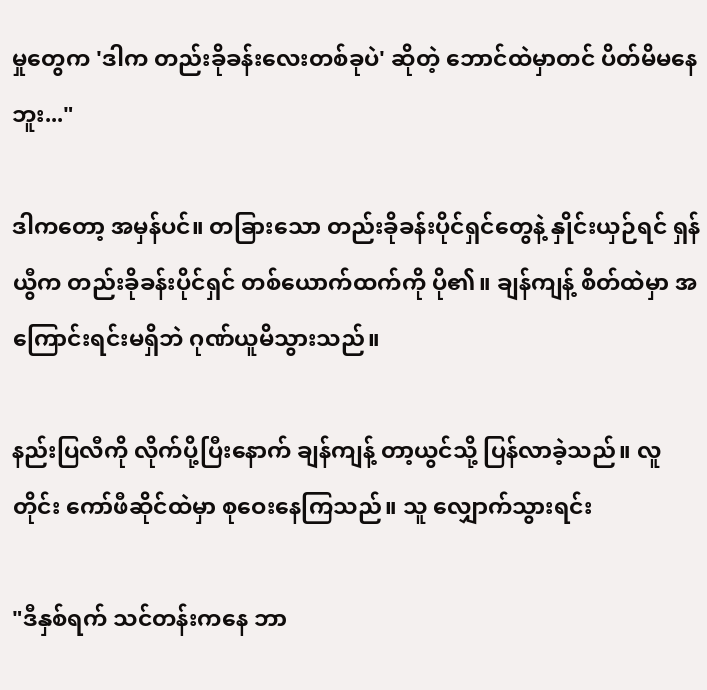မှုတွေက 'ဒါက တည်းခိုခန်းလေးတစ်ခုပဲ' ဆိုတဲ့ ဘောင်ထဲမှာတင် ပိတ်မိမနေဘူး..."

ဒါကတော့ အမှန်ပင်။ တခြားသော တည်းခိုခန်းပိုင်ရှင်တွေနဲ့ နှိုင်းယှဉ်ရင် ရှန်ယွီက တည်းခိုခန်းပိုင်ရှင် တစ်ယောက်ထက်ကို ပို၏။ ချန်ကျန့် စိတ်ထဲမှာ အကြောင်းရင်းမရှိဘဲ ဂုဏ်ယူမိသွားသည်။

နည်းပြလီကို လိုက်ပို့ပြီးနောက် ချန်ကျန့် တာ့ယွင်သို့ ပြန်လာခဲ့သည်။ လူတိုင်း ကော်ဖီဆိုင်ထဲမှာ စုဝေးနေကြသည်။ သူ လျှောက်သွားရင်း

"ဒီနှစ်ရက် သင်တန်းကနေ ဘာ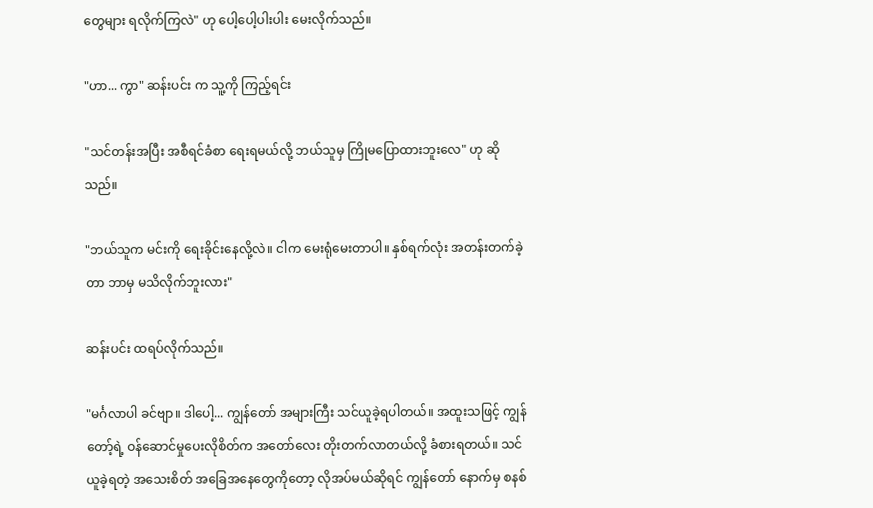တွေများ ရလိုက်ကြလဲ" ဟု ပေါ့ပေါ့ပါးပါး မေးလိုက်သည်။

"ဟာ... ကွာ" ဆန်းပင်း က သူ့ကို ကြည့်ရင်း

"သင်တန်းအပြီး အစီရင်ခံစာ ရေးရမယ်လို့ ဘယ်သူမှ ကြိုမပြောထားဘူးလေ" ဟု ဆိုသည်။

"ဘယ်သူက မင်းကို ရေးခိုင်းနေလို့လဲ။ ငါက မေးရုံမေးတာပါ။ နှစ်ရက်လုံး အတန်းတက်ခဲ့တာ ဘာမှ မသိလိုက်ဘူးလား"

ဆန်းပင်း ထရပ်လိုက်သည်။

"မင်္ဂလာပါ ခင်ဗျာ။ ဒါပေါ့... ကျွန်တော် အများကြီး သင်ယူခဲ့ရပါတယ်။ အထူးသဖြင့် ကျွန်တော့်ရဲ့ ဝန်ဆောင်မှုပေးလိုစိတ်က အတော်လေး တိုးတက်လာတယ်လို့ ခံစားရတယ်။ သင်ယူခဲ့ရတဲ့ အသေးစိတ် အခြေအနေတွေကိုတော့ လိုအပ်မယ်ဆိုရင် ကျွန်တော် နောက်မှ စနစ်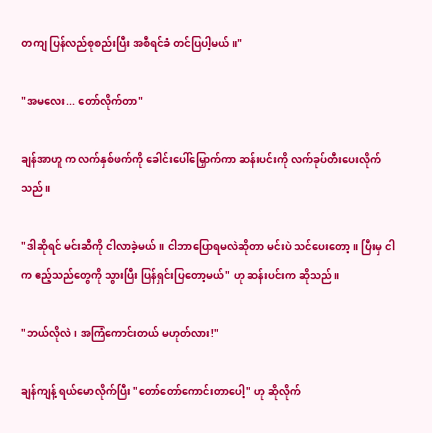တကျ ပြန်လည်စုစည်းပြီး အစီရင်ခံ တင်ပြပါ့မယ်။"

"အမလေး... တော်လိုက်တာ"

ချန်အာဟူ က လက်နှစ်ဖက်ကို ခေါင်းပေါ်မြှောက်ကာ ဆန်းပင်းကို လက်ခုပ်တီးပေးလိုက်သည်။

"ဒါဆိုရင် မင်းဆီကို ငါလာခဲ့မယ်။ ငါဘာပြောရမလဲဆိုတာ မင်းပဲ သင်ပေးတော့။ ပြီးမှ ငါက ဧည့်သည်တွေကို သွားပြီး ပြန်ရှင်းပြတော့မယ်" ဟု ဆန်းပင်းက ဆိုသည်။

"ဘယ်လိုလဲ၊ အကြံကောင်းတယ် မဟုတ်လား!"

ချန်ကျန့် ရယ်မောလိုက်ပြီး "တော်တော်ကောင်းတာပေါ့" ဟု ဆိုလိုက်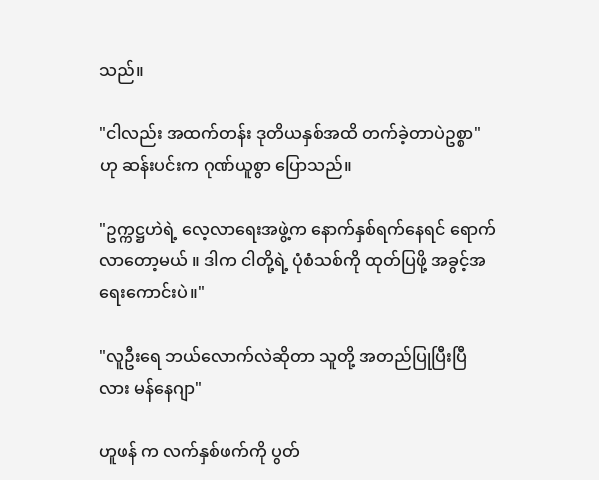သည်။

"ငါလည်း အထက်တန်း ဒုတိယနှစ်အထိ တက်ခဲ့တာပဲဥစ္စာ" ဟု ဆန်းပင်းက ဂုဏ်ယူစွာ ပြောသည်။

"ဥက္ကဋ္ဌဟဲရဲ့ လေ့လာရေးအဖွဲ့က နောက်နှစ်ရက်နေရင် ရောက်လာတော့မယ် ။ ဒါက ငါတို့ရဲ့ ပုံစံသစ်ကို ထုတ်ပြဖို့ အခွင့်အရေးကောင်းပဲ။"

"လူဦးရေ ဘယ်လောက်လဲဆိုတာ သူတို့ အတည်ပြုပြီးပြီလား မန်နေဂျာ"

ဟူဖန် က လက်နှစ်ဖက်ကို ပွတ်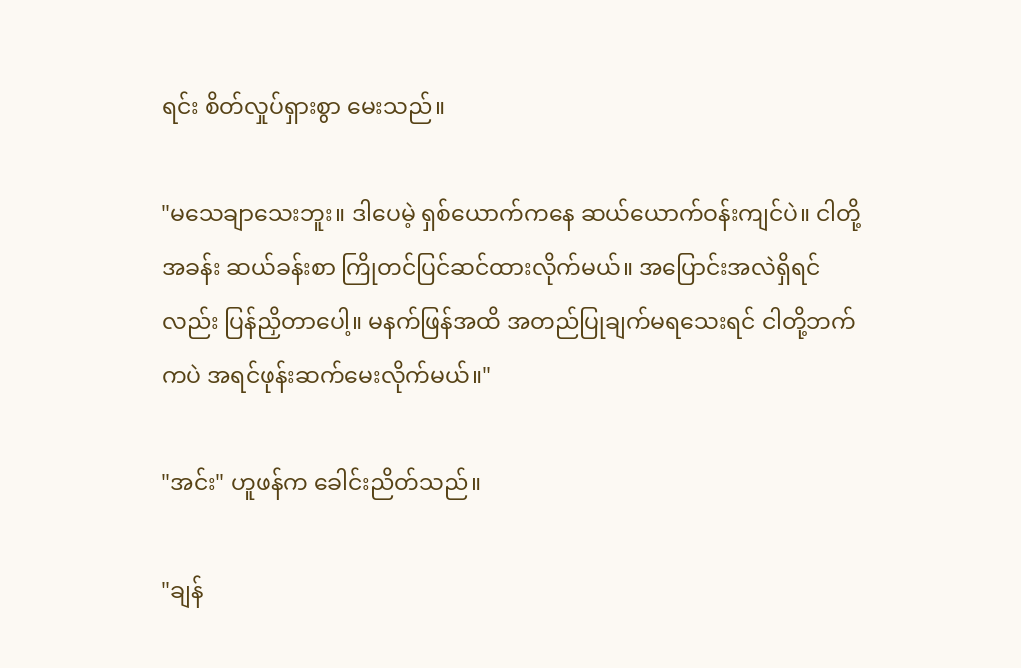ရင်း စိတ်လှုပ်ရှားစွာ မေးသည်။

"မသေချာသေးဘူး။ ဒါပေမဲ့ ရှစ်ယောက်ကနေ ဆယ်ယောက်ဝန်းကျင်ပဲ။ ငါတို့ အခန်း ဆယ်ခန်းစာ ကြိုတင်ပြင်ဆင်ထားလိုက်မယ်။ အပြောင်းအလဲရှိရင်လည်း ပြန်ညှိတာပေါ့။ မနက်ဖြန်အထိ အတည်ပြုချက်မရသေးရင် ငါတို့ဘက်ကပဲ အရင်ဖုန်းဆက်မေးလိုက်မယ်။"

"အင်း" ဟူဖန်က ခေါင်းညိတ်သည်။

"ချန်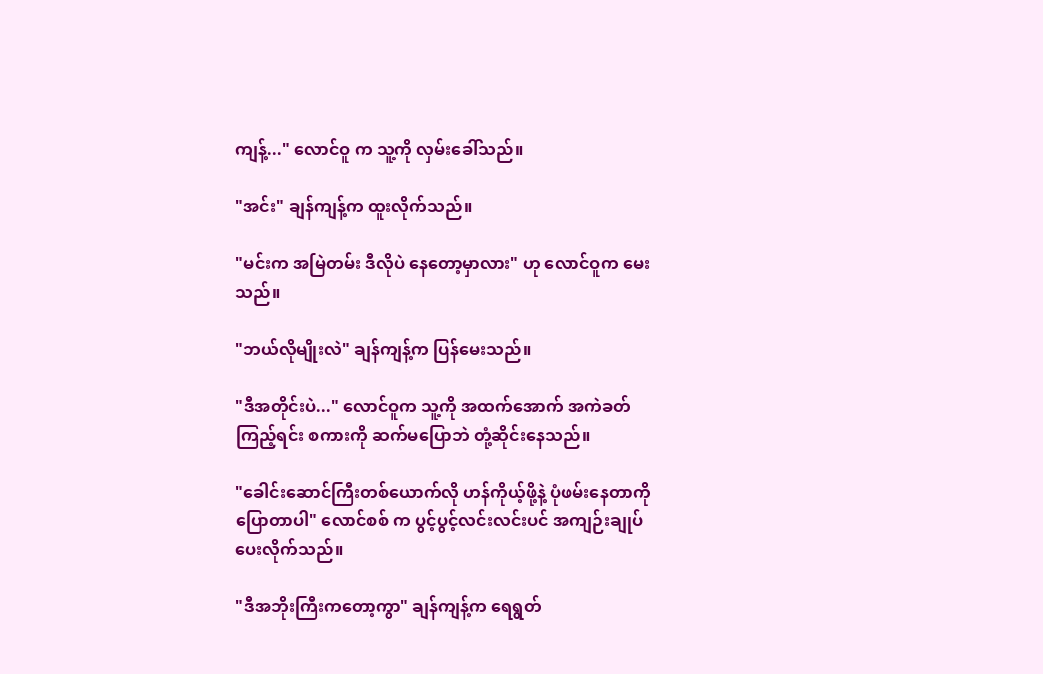ကျန့်..." လောင်ဝူ က သူ့ကို လှမ်းခေါ်သည်။

"အင်း" ချန်ကျန့်က ထူးလိုက်သည်။

"မင်းက အမြဲတမ်း ဒီလိုပဲ နေတော့မှာလား" ဟု လောင်ဝူက မေးသည်။

"ဘယ်လိုမျိုးလဲ" ချန်ကျန့်က ပြန်မေးသည်။

"ဒီအတိုင်းပဲ..." လောင်ဝူက သူ့ကို အထက်အောက် အကဲခတ်ကြည့်ရင်း စကားကို ဆက်မပြောဘဲ တုံ့ဆိုင်းနေသည်။

"ခေါင်းဆောင်ကြီးတစ်ယောက်လို ဟန်ကိုယ့်ဖို့နဲ့ ပုံဖမ်းနေတာကို ပြောတာပါ" လောင်စစ် က ပွင့်ပွင့်လင်းလင်းပင် အကျဉ်းချုပ်ပေးလိုက်သည်။

"ဒီအဘိုးကြီးကတော့ကွာ" ချန်ကျန့်က ရေရွတ်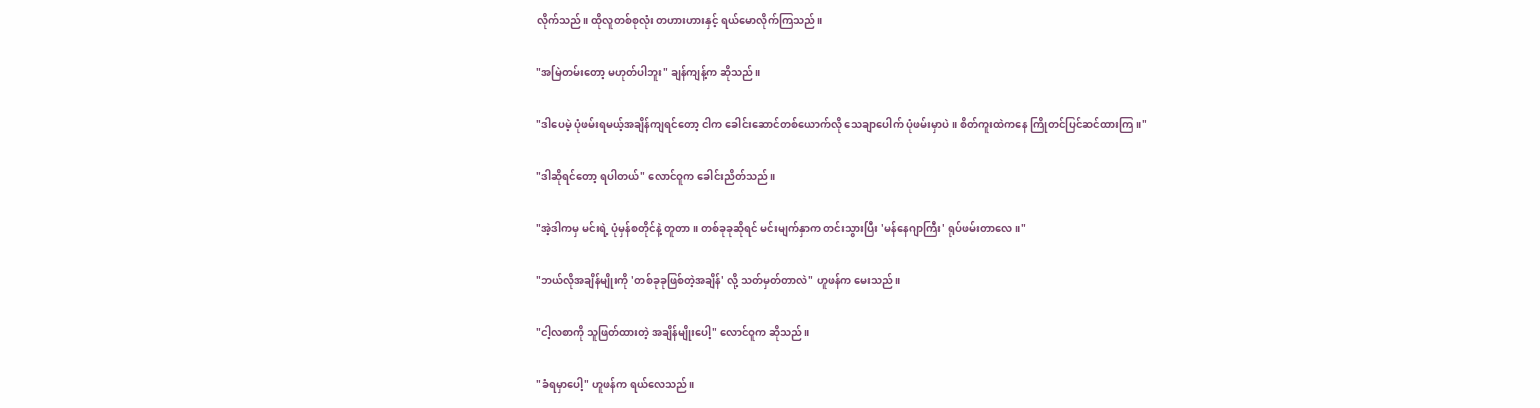လိုက်သည်။ ထိုလူတစ်စုလုံး တဟားဟားနှင့် ရယ်မောလိုက်ကြသည်။

"အမြဲတမ်းတော့ မဟုတ်ပါဘူး" ချန်ကျန့်က ဆိုသည်။

"ဒါပေမဲ့ ပုံဖမ်းရမယ့်အချိန်ကျရင်တော့ ငါက ခေါင်းဆောင်တစ်ယောက်လို သေချာပေါက် ပုံဖမ်းမှာပဲ။ စိတ်ကူးထဲကနေ ကြိုတင်ပြင်ဆင်ထားကြ။"

"ဒါဆိုရင်တော့ ရပါတယ်" လောင်ဝူက ခေါင်းညိတ်သည်။

"အဲ့ဒါကမှ မင်းရဲ့ ပုံမှန်စတိုင်နဲ့ တူတာ။ တစ်ခုခုဆိုရင် မင်းမျက်နှာက တင်းသွားပြီး 'မန်နေဂျာကြီး' ရုပ်ဖမ်းတာလေ။"

"ဘယ်လိုအချိန်မျိုးကို 'တစ်ခုခုဖြစ်တဲ့အချိန်' လို့ သတ်မှတ်တာလဲ" ဟူဖန်က မေးသည်။

"ငါ့လစာကို သူဖြတ်ထားတဲ့ အချိန်မျိုးပေါ့" လောင်ဝူက ဆိုသည်။

"ခံရမှာပေါ့" ဟူဖန်က ရယ်လေသည်။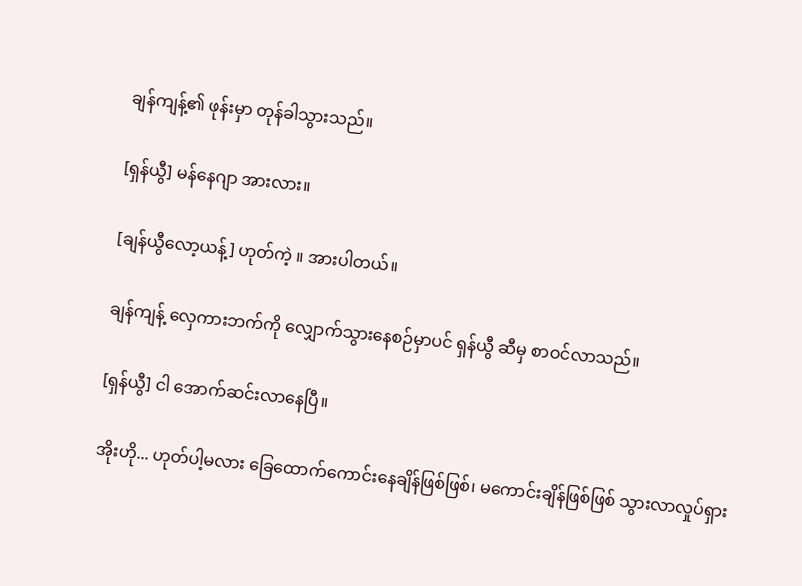ချန်ကျန့်၏ ဖုန်းမှာ တုန်ခါသွားသည်။

[ရှန်ယွီ] မန်နေဂျာ အားလား။

[ချန်ယွီလော့ယန့်] ဟုတ်ကဲ့ ။ အားပါတယ်။

ချန်ကျန့် လှေကားဘက်ကို လျှောက်သွားနေစဉ်မှာပင် ရှန်ယွီ ဆီမှ စာဝင်လာသည်။

[ရှန်ယွီ] ငါ အောက်ဆင်းလာနေပြီ။

အိုးဟို... ဟုတ်ပါ့မလား ခြေထောက်ကောင်းနေချိန်ဖြစ်ဖြစ်၊ မကောင်းချိန်ဖြစ်ဖြစ် သွားလာလှုပ်ရှား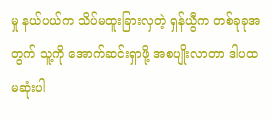မှု နယ်ပယ်က သိပ်မထူးခြားလှတဲ့ ရှန်ယွီက တစ်ခုခုအတွက် သူ့ကို အောက်ဆင်းရှာဖို့ အစပျိုးလာတာ ဒါပထမဆုံးပါ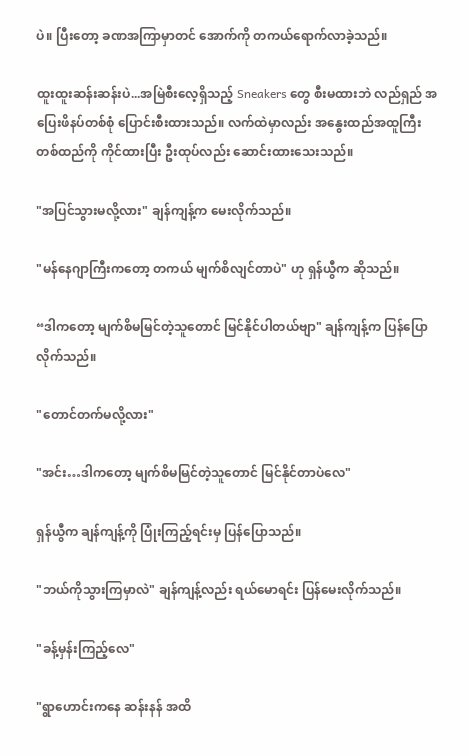ပဲ။ ပြီးတော့ ခဏအကြာမှာတင် အောက်ကို တကယ်ရောက်လာခဲ့သည်။

ထူးထူးဆန်းဆန်းပဲ...အမြဲစီးလေ့ရှိသည့် Sneakers တွေ စီးမထားဘဲ လည်ရှည် အပြေးဖိနပ်တစ်စုံ ပြောင်းစီးထားသည်။ လက်ထဲမှာလည်း အနွေးထည်အထူကြီးတစ်ထည်ကို ကိုင်ထားပြီး ဦးထုပ်လည်း ဆောင်းထားသေးသည်။

"အပြင်သွားမလို့လား" ချန်ကျန့်က မေးလိုက်သည်။

"မန်နေဂျာကြီးကတော့ တကယ် မျက်စိလျင်တာပဲ" ဟု ရှန်ယွီက ဆိုသည်။

“ဒါကတော့ မျက်စိမမြင်တဲ့သူတောင် မြင်နိုင်ပါတယ်ဗျာ" ချန်ကျန့်က ပြန်ပြောလိုက်သည်။

"တောင်တက်မလို့လား"

"အင်း…ဒါကတော့ မျက်စိမမြင်တဲ့သူတောင် မြင်နိုင်တာပဲလေ"

ရှန်ယွီက ချန်ကျန့်ကို ပြုံးကြည့်ရင်းမှ ပြန်ပြောသည်။

"ဘယ်ကိုသွားကြမှာလဲ" ချန်ကျန့်လည်း ရယ်မောရင်း ပြန်မေးလိုက်သည်။

"ခန့်မှန်းကြည့်လေ"

"ရွာဟောင်းကနေ ဆန်းနန် အထိ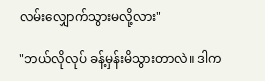လမ်းလျှောက်သွားမလို့လား"

"ဘယ်လိုလုပ် ခန့်မှန်းမိသွားတာလဲ။ ဒါက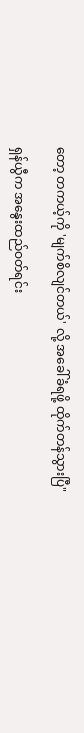တော့ တကယ့်ကို 'မျက်စိလျင်တယ်' လို့ အခေါ်ခံရဖို့ ထိုက်တန်သွားပြီ"

ရှန်ယွီက အနွေးထည်ဝတ်ရင်း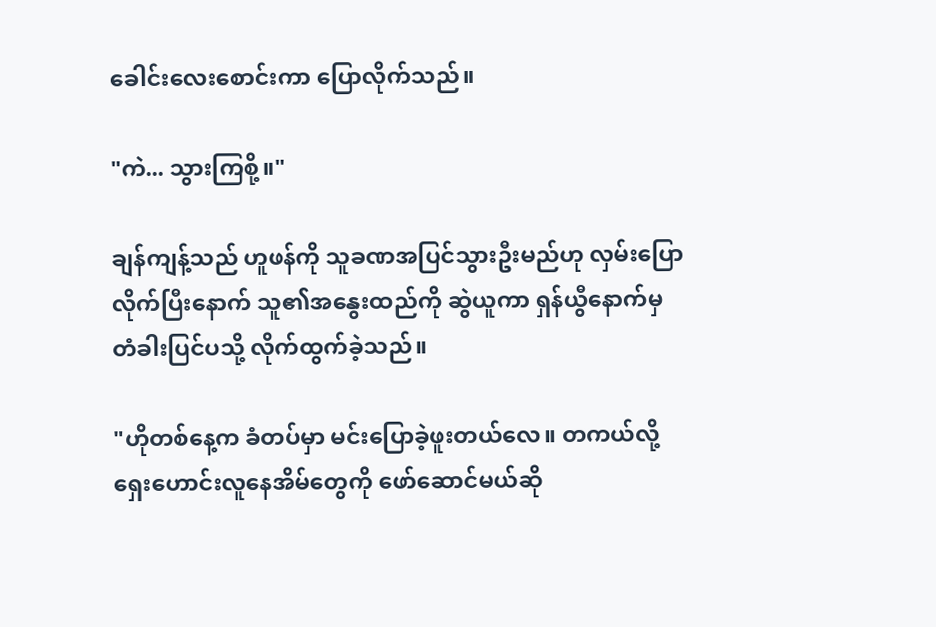ခေါင်းလေးစောင်းကာ ပြောလိုက်သည်။

"ကဲ... သွားကြစို့။"

ချန်ကျန့်သည် ဟူဖန်ကို သူခဏအပြင်သွားဦးမည်ဟု လှမ်းပြောလိုက်ပြီးနောက် သူ၏အနွေးထည်ကို ဆွဲယူကာ ရှန်ယွီနောက်မှ တံခါးပြင်ပသို့ လိုက်ထွက်ခဲ့သည်။

"ဟိုတစ်နေ့က ခံတပ်မှာ မင်းပြောခဲ့ဖူးတယ်လေ။ တကယ်လို့ ရှေးဟောင်းလူနေအိမ်တွေကို ဖော်ဆောင်မယ်ဆို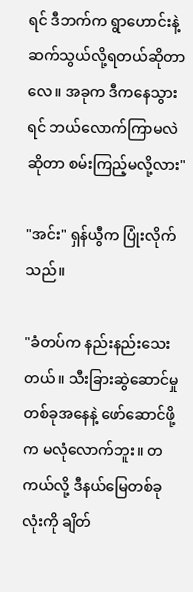ရင် ဒီဘက်က ရွာဟောင်းနဲ့ ဆက်သွယ်လို့ရတယ်ဆိုတာလေ။ အခုက ဒီကနေသွားရင် ဘယ်လောက်ကြာမလဲဆိုတာ စမ်းကြည့်မလို့လား"

"အင်း" ရှန်ယွီက ပြုံးလိုက်သည်။

"ခံတပ်က နည်းနည်းသေးတယ်။ သီးခြားဆွဲဆောင်မှုတစ်ခုအနေနဲ့ ဖော်ဆောင်ဖို့က မလုံလောက်ဘူး။ တကယ်လို့ ဒီနယ်မြေတစ်ခုလုံးကို ချိတ်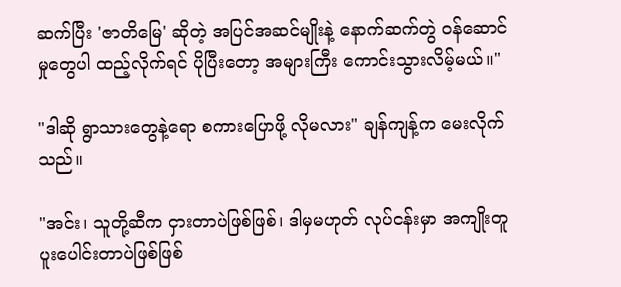ဆက်ပြီး 'ဇာတိမြေ' ဆိုတဲ့ အပြင်အဆင်မျိုးနဲ့ နောက်ဆက်တွဲ ဝန်ဆောင်မှုတွေပါ ထည့်လိုက်ရင် ပိုပြီးတော့ အများကြီး ကောင်းသွားလိမ့်မယ်။"

"ဒါဆို ရွာသားတွေနဲ့ရော စကားပြောဖို့ လိုမလား" ချန်ကျန့်က မေးလိုက်သည်။

"အင်း၊ သူတို့ဆီက ငှားတာပဲဖြစ်ဖြစ်၊ ဒါမှမဟုတ် လုပ်ငန်းမှာ အကျိုးတူပူးပေါင်းတာပဲဖြစ်ဖြစ်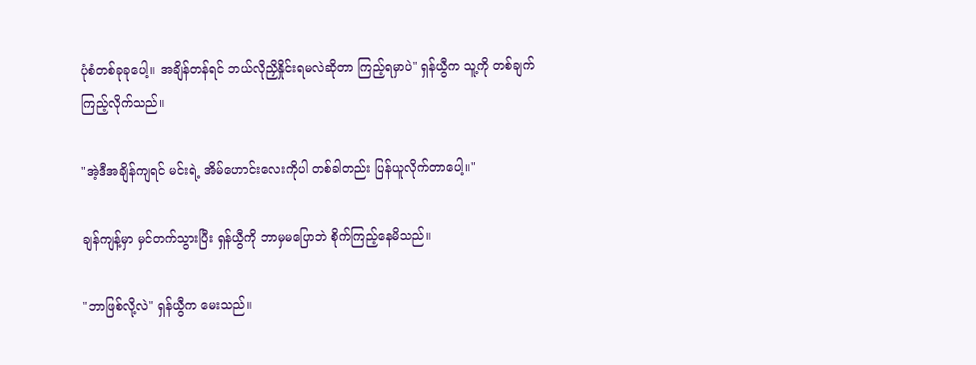ပုံစံတစ်ခုခုပေါ့။ အချိန်တန်ရင် ဘယ်လိုညှိနှိုင်းရမလဲဆိုတာ ကြည့်ရမှာပဲ" ရှန်ယွီက သူ့ကို တစ်ချက်ကြည့်လိုက်သည်။

"အဲ့ဒီအချိန်ကျရင် မင်းရဲ့ အိမ်ဟောင်းလေးကိုပါ တစ်ခါတည်း ပြန်ယူလိုက်တာပေါ့။"

ချန်ကျန့်မှာ မှင်တက်သွားပြီး ရှန်ယွီကို ဘာမှမပြောဘဲ စိုက်ကြည့်နေမိသည်။

"ဘာဖြစ်လို့လဲ" ရှန်ယွီက မေးသည်။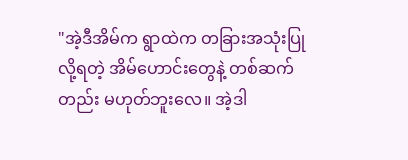"အဲ့ဒီအိမ်က ရွာထဲက တခြားအသုံးပြုလို့ရတဲ့ အိမ်ဟောင်းတွေနဲ့ တစ်ဆက်တည်း မဟုတ်ဘူးလေ။ အဲ့ဒါ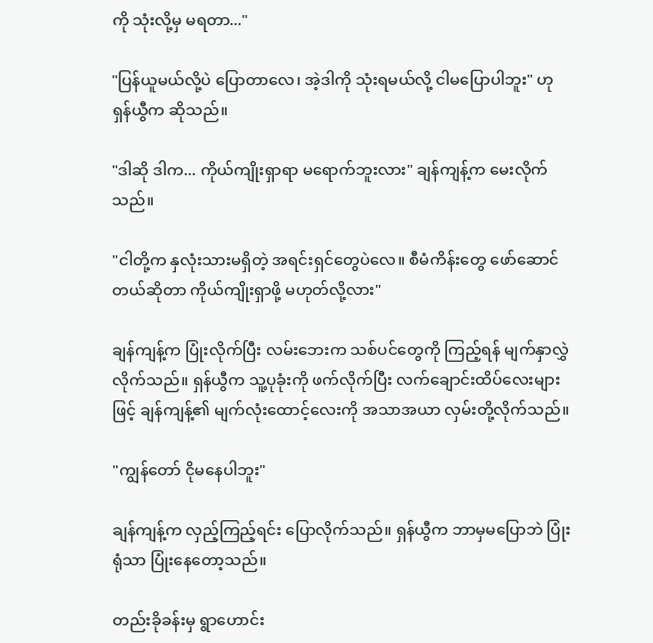ကို သုံးလို့မှ မရတာ..."

"ပြန်ယူမယ်လို့ပဲ ပြောတာလေ၊ အဲ့ဒါကို သုံးရမယ်လို့ ငါမပြောပါဘူး" ဟု ရှန်ယွီက ဆိုသည်။

"ဒါဆို ဒါက... ကိုယ်ကျိုးရှာရာ မရောက်ဘူးလား" ချန်ကျန့်က မေးလိုက်သည်။

"ငါတို့က နှလုံးသားမရှိတဲ့ အရင်းရှင်တွေပဲလေ။ စီမံကိန်းတွေ ဖော်ဆောင်တယ်ဆိုတာ ကိုယ်ကျိုးရှာဖို့ မဟုတ်လို့လား"

ချန်ကျန့်က ပြုံးလိုက်ပြီး လမ်းဘေးက သစ်ပင်တွေကို ကြည့်ရန် မျက်နှာလွှဲလိုက်သည်။ ရှန်ယွီက သူ့ပုခုံးကို ဖက်လိုက်ပြီး လက်ချောင်းထိပ်လေးများဖြင့် ချန်ကျန့်၏ မျက်လုံးထောင့်လေးကို အသာအယာ လှမ်းတို့လိုက်သည်။

"ကျွန်တော် ငိုမနေပါဘူး"

ချန်ကျန့်က လှည့်ကြည့်ရင်း ပြောလိုက်သည်။ ရှန်ယွီက ဘာမှမပြောဘဲ ပြုံးရုံသာ ပြုံးနေတော့သည်။

တည်းခိုခန်းမှ ရွာဟောင်း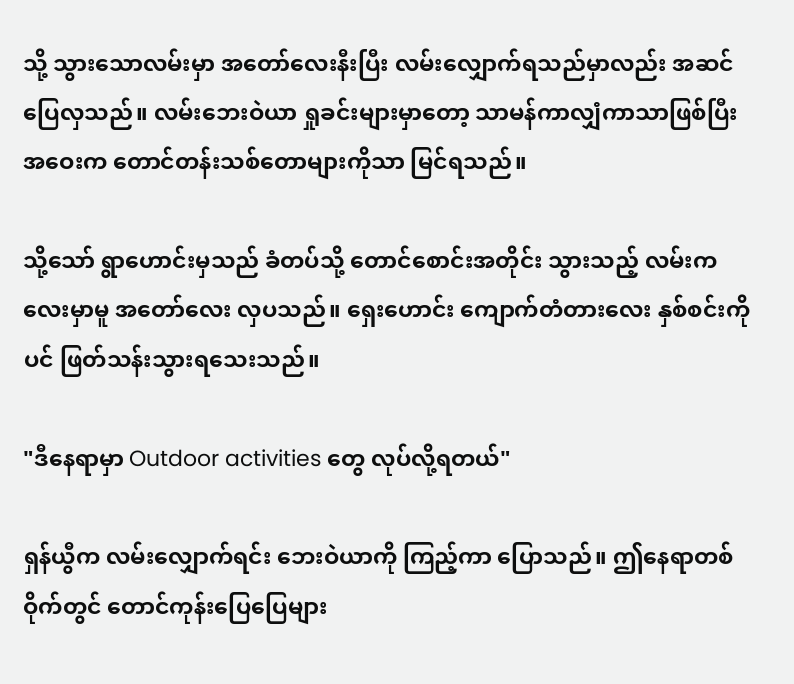သို့ သွားသောလမ်းမှာ အတော်လေးနီးပြီး လမ်းလျှောက်ရသည်မှာလည်း အဆင်ပြေလှသည်။ လမ်းဘေးဝဲယာ ရှုခင်းများမှာတော့ သာမန်ကာလျှံကာသာဖြစ်ပြီး အဝေးက တောင်တန်းသစ်တောများကိုသာ မြင်ရသည်။

သို့သော် ရွာဟောင်းမှသည် ခံတပ်သို့ တောင်စောင်းအတိုင်း သွားသည့် လမ်းကလေးမှာမူ အတော်လေး လှပသည်။ ရှေးဟောင်း ကျောက်တံတားလေး နှစ်စင်းကိုပင် ဖြတ်သန်းသွားရသေးသည်။

"ဒီနေရာမှာ Outdoor activities တွေ လုပ်လို့ရတယ်"

ရှန်ယွီက လမ်းလျှောက်ရင်း ဘေးဝဲယာကို ကြည့်ကာ ပြောသည်။ ဤနေရာတစ်ဝိုက်တွင် တောင်ကုန်းပြေပြေများ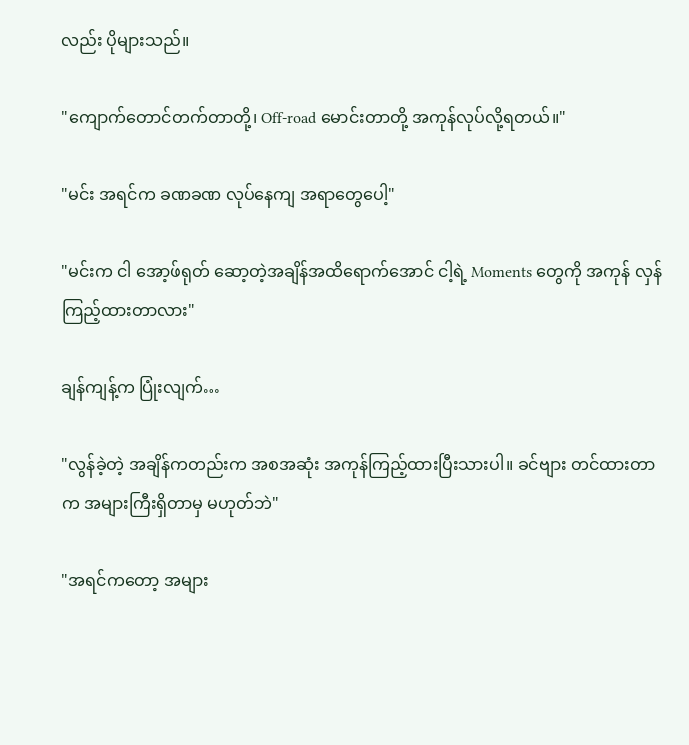လည်း ပိုများသည်။

"ကျောက်တောင်တက်တာတို့၊ Off-road မောင်းတာတို့ အကုန်လုပ်လို့ရတယ်။"

"မင်း အရင်က ခဏခဏ လုပ်နေကျ အရာတွေပေါ့"

"မင်းက ငါ အော့ဖ်ရုတ် ဆော့တဲ့အချိန်အထိရောက်အောင် ငါ့ရဲ့ Moments တွေကို အကုန် လှန်ကြည့်ထားတာလား"

ချန်ကျန့်က ပြုံးလျက်…

"လွန်ခဲ့တဲ့ အချိန်ကတည်းက အစအဆုံး အကုန်ကြည့်ထားပြီးသားပါ။ ခင်ဗျား တင်ထားတာက အများကြီးရှိတာမှ မဟုတ်ဘဲ"

"အရင်ကတော့ အများ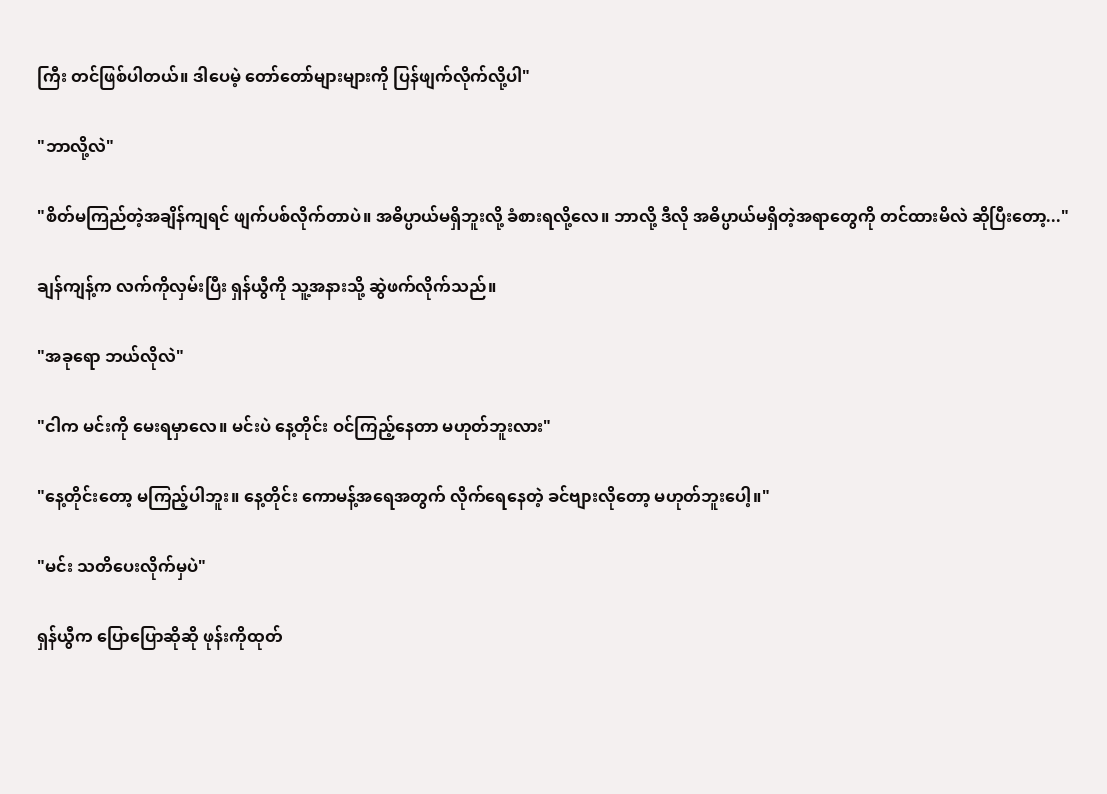ကြီး တင်ဖြစ်ပါတယ်။ ဒါပေမဲ့ တော်တော်များများကို ပြန်ဖျက်လိုက်လို့ပါ"

"ဘာလို့လဲ"

"စိတ်မကြည်တဲ့အချိန်ကျရင် ဖျက်ပစ်လိုက်တာပဲ။ အဓိပ္ပာယ်မရှိဘူးလို့ ခံစားရလို့လေ။ ဘာလို့ ဒီလို အဓိပ္ပာယ်မရှိတဲ့အရာတွေကို တင်ထားမိလဲ ဆိုပြီးတော့..."

ချန်ကျန့်က လက်ကိုလှမ်းပြီး ရှန်ယွီကို သူ့အနားသို့ ဆွဲဖက်လိုက်သည်။

"အခုရော ဘယ်လိုလဲ"

"ငါက မင်းကို မေးရမှာလေ။ မင်းပဲ နေ့တိုင်း ဝင်ကြည့်နေတာ မဟုတ်ဘူးလား"

"နေ့တိုင်းတော့ မကြည့်ပါဘူး။ နေ့တိုင်း ကောမန့်အရေအတွက် လိုက်ရေနေတဲ့ ခင်ဗျားလိုတော့ မဟုတ်ဘူးပေါ့။"

"မင်း သတိပေးလိုက်မှပဲ"

ရှန်ယွီက ပြောပြောဆိုဆို ဖုန်းကိုထုတ်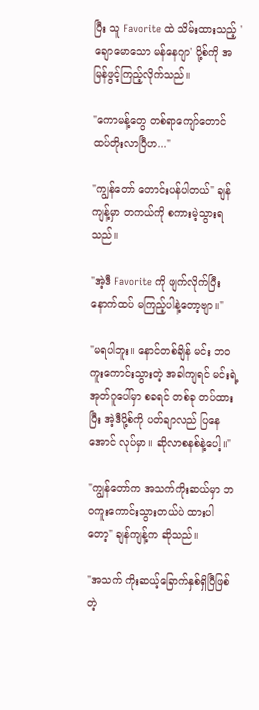ပြီး သူ Favorite ထဲ သိမ်းထားသည့် 'ချောမောသော မန်နေဂျာ' ပို့စ်ကို အမြန်ဖွင့်ကြည့်လိုက်သည်။

"ကောမန့်တွေ တစ်ရာကျော်တောင် ထပ်တိုးလာပြီဟ..."

"ကျွန်တော် တောင်းပန်ပါတယ်" ချန်ကျန့်မှာ တကယ်ကို စကားမဲ့သွားရသည်။

"အဲ့ဒီ Favorite ကို ဖျက်လိုက်ပြီး နောက်ထပ် မကြည့်ပါနဲ့တော့ဗျာ။"

"မရပါဘူး။ နောင်တစ်ချိန် မင်း ဘဝကူးကောင်းသွားတဲ့ အခါကျရင် မင်းရဲ့ အုတ်ဂူပေါ်မှာ စခရင် တစ်ခု တပ်ထားပြီး အဲ့ဒီပို့စ်ကို ပတ်ချာလည် ပြနေအောင် လုပ်မှာ။ ဆိုလာစနစ်နဲ့ပေါ့။"

"ကျွန်တော်က အသက်ကိုးဆယ်မှာ ဘဝကူးကောင်းသွားတယ်ပဲ ထားပါတော့" ချန်ကျန့်က ဆိုသည်။

"အသက် ကိုးဆယ့်ခြောက်နှစ်ရှိပြီဖြစ်တဲ့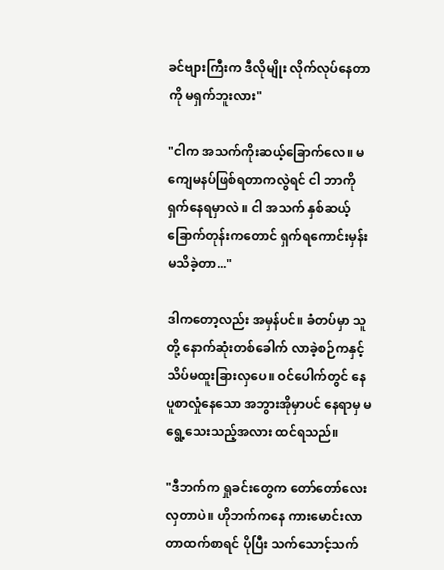ခင်ဗျားကြီးက ဒီလိုမျိုး လိုက်လုပ်နေတာကို မရှက်ဘူးလား"

"ငါက အသက်ကိုးဆယ့်ခြောက်လေ။ မကျေမနပ်ဖြစ်ရတာကလွဲရင် ငါ ဘာကို ရှက်နေရမှာလဲ ။ ငါ အသက် နှစ်ဆယ့်ခြောက်တုန်းကတောင် ရှက်ရကောင်းမှန်း မသိခဲ့တာ..."

ဒါကတော့လည်း အမှန်ပင်။ ခံတပ်မှာ သူတို့ နောက်ဆုံးတစ်ခေါက် လာခဲ့စဉ်ကနှင့် သိပ်မထူးခြားလှပေ။ ဝင်ပေါက်တွင် နေပူစာလှုံနေသော အဘွားအိုမှာပင် နေရာမှ မရွေ့သေးသည့်အလား ထင်ရသည်။

"ဒီဘက်က ရှုခင်းတွေက တော်တော်လေး လှတာပဲ။ ဟိုဘက်ကနေ ကားမောင်းလာတာထက်စာရင် ပိုပြီး သက်သောင့်သက်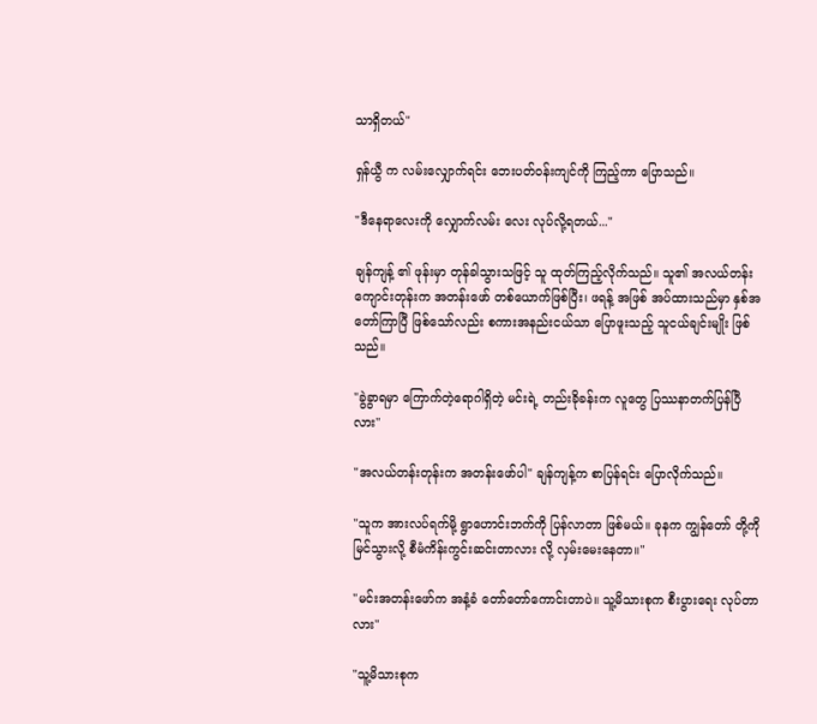သာရှိတယ်"

ရှန်ယွီ က လမ်းလျှောက်ရင်း ဘေးပတ်ဝန်းကျင်ကို ကြည့်ကာ ပြောသည်။

"ဒီနေရာလေးကို လျှောက်လမ်း လေး လုပ်လို့ရတယ်..."

ချန်ကျန့် ၏ ဖုန်းမှာ တုန်ခါသွားသဖြင့် သူ ထုတ်ကြည့်လိုက်သည်။ သူ၏ အလယ်တန်းကျောင်းတုန်းက အတန်းဖော် တစ်ယောက်ဖြစ်ပြီး၊ ဖရန့် အဖြစ် အပ်ထားသည်မှာ နှစ်အတော်ကြာပြီ ဖြစ်သော်လည်း စကားအနည်းငယ်သာ ပြောဖူးသည့် သူငယ်ချင်းမျိုး ဖြစ်သည်။

"ခွဲခွာရမှာ ကြောက်တဲ့ရောဂါရှိတဲ့ မင်းရဲ့ တည်းခိုခန်းက လူတွေ ပြဿနာတက်ပြန်ပြီလား"

"အလယ်တန်းတုန်းက အတန်းဖော်ပါ" ချန်ကျန့်က စာပြန်ရင်း ပြောလိုက်သည်။

"သူက အားလပ်ရက်မို့ ရွာဟောင်းဘက်ကို ပြန်လာတာ ဖြစ်မယ်။ ခုနက ကျွန်တော် တို့ကို မြင်သွားလို့ စီမံကိန်းကွင်းဆင်းတာလား လို့ လှမ်းမေးနေတာ။"

"မင်းအတန်းဖော်က အနံ့ခံ တော်တော်ကောင်းတာပဲ။ သူ့မိသားစုက စီးပွားရေး လုပ်တာလား"

"သူ့မိသားစုက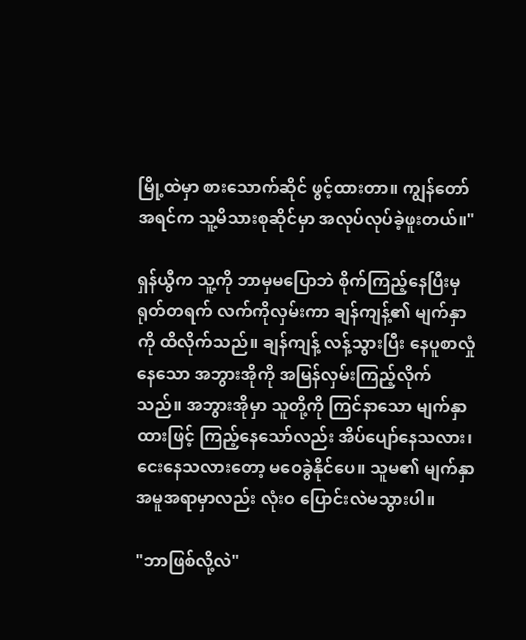မြို့ထဲမှာ စားသောက်ဆိုင် ဖွင့်ထားတာ။ ကျွန်တော် အရင်က သူ့မိသားစုဆိုင်မှာ အလုပ်လုပ်ခဲ့ဖူးတယ်။"

ရှန်ယွီက သူ့ကို ဘာမှမပြောဘဲ စိုက်ကြည့်နေပြီးမှ ရုတ်တရက် လက်ကိုလှမ်းကာ ချန်ကျန့်၏ မျက်နှာကို ထိလိုက်သည်။ ချန်ကျန့် လန့်သွားပြီး နေပူစာလှုံနေသော အဘွားအိုကို အမြန်လှမ်းကြည့်လိုက်သည်။ အဘွားအိုမှာ သူတို့ကို ကြင်နာသော မျက်နှာထားဖြင့် ကြည့်နေသော်လည်း အိပ်ပျော်နေသလား၊ ငေးနေသလားတော့ မဝေခွဲနိုင်ပေ။ သူမ၏ မျက်နှာအမူအရာမှာလည်း လုံးဝ ပြောင်းလဲမသွားပါ။

"ဘာဖြစ်လို့လဲ"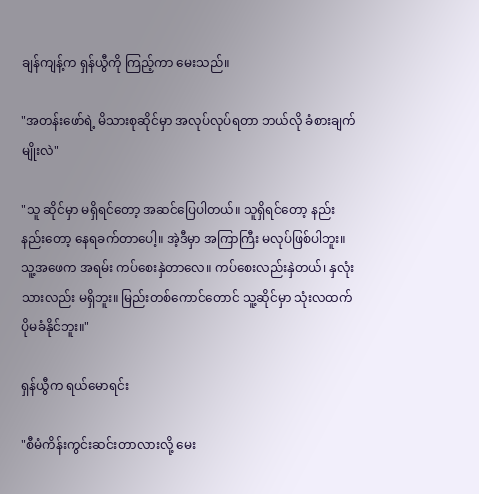ချန်ကျန့်က ရှန်ယွီကို ကြည့်ကာ မေးသည်။

"အတန်းဖော်ရဲ့ မိသားစုဆိုင်မှာ အလုပ်လုပ်ရတာ ဘယ်လို ခံစားချက်မျိုးလဲ"

"သူ ဆိုင်မှာ မရှိရင်တော့ အဆင်ပြေပါတယ်။ သူရှိရင်တော့ နည်းနည်းတော့ နေရခက်တာပေါ့။ အဲ့ဒီမှာ အကြာကြီး မလုပ်ဖြစ်ပါဘူး။ သူ့အဖေက အရမ်း ကပ်စေးနှဲတာလေ။ ကပ်စေးလည်းနှဲတယ်၊ နှလုံးသားလည်း မရှိဘူး။ မြည်းတစ်ကောင်တောင် သူ့ဆိုင်မှာ သုံးလထက် ပိုမခံနိုင်ဘူး။"

ရှန်ယွီက ရယ်မောရင်း

"စီမံကိန်းကွင်းဆင်းတာလားလို့ မေး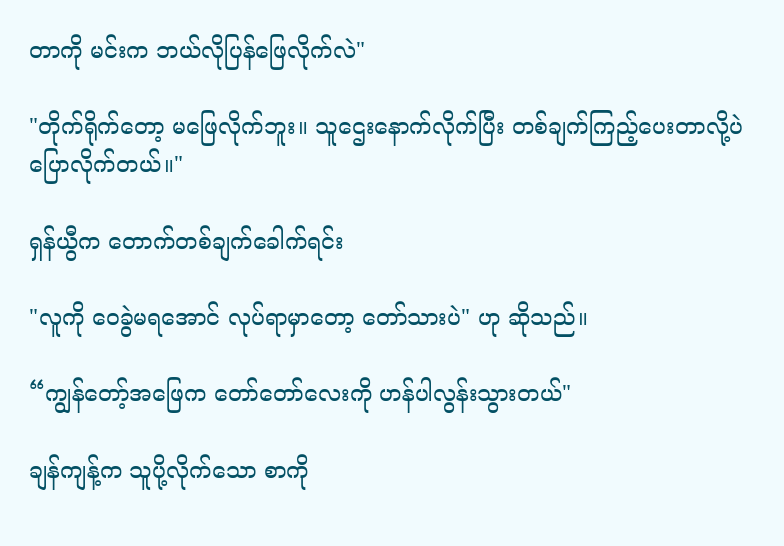တာကို မင်းက ဘယ်လိုပြန်ဖြေလိုက်လဲ"

"တိုက်ရိုက်တော့ မဖြေလိုက်ဘူး။ သူဌေးနောက်လိုက်ပြီး တစ်ချက်ကြည့်ပေးတာလို့ပဲ ပြောလိုက်တယ်။"

ရှန်ယွီက တောက်တစ်ချက်ခေါက်ရင်း

"လူကို ဝေခွဲမရအောင် လုပ်ရာမှာတော့ တော်သားပဲ" ဟု ဆိုသည်။

“ကျွန်တော့်အဖြေက တော်တော်လေးကို ဟန်ပါလွန်းသွားတယ်"

ချန်ကျန့်က သူပို့လိုက်သော စာကို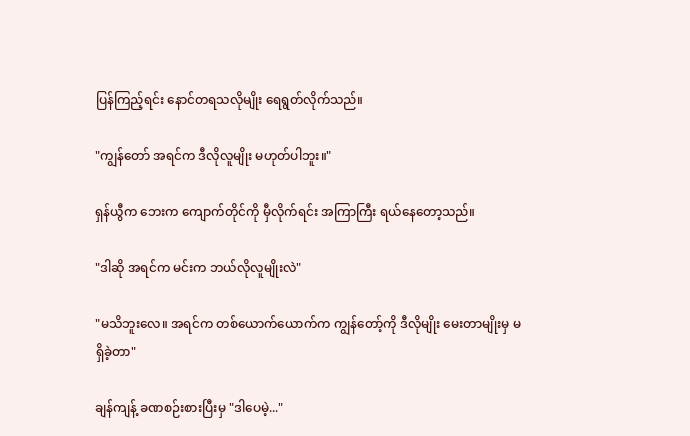ပြန်ကြည့်ရင်း နောင်တရသလိုမျိုး ရေရွတ်လိုက်သည်။

"ကျွန်တော် အရင်က ဒီလိုလူမျိုး မဟုတ်ပါဘူး။"

ရှန်ယွီက ဘေးက ကျောက်တိုင်ကို မှီလိုက်ရင်း အကြာကြီး ရယ်နေတော့သည်။

"ဒါဆို အရင်က မင်းက ဘယ်လိုလူမျိုးလဲ"

"မသိဘူးလေ။ အရင်က တစ်ယောက်ယောက်က ကျွန်တော့်ကို ဒီလိုမျိုး မေးတာမျိုးမှ မရှိခဲ့တာ"

ချန်ကျန့် ခဏစဉ်းစားပြီးမှ "ဒါပေမဲ့..."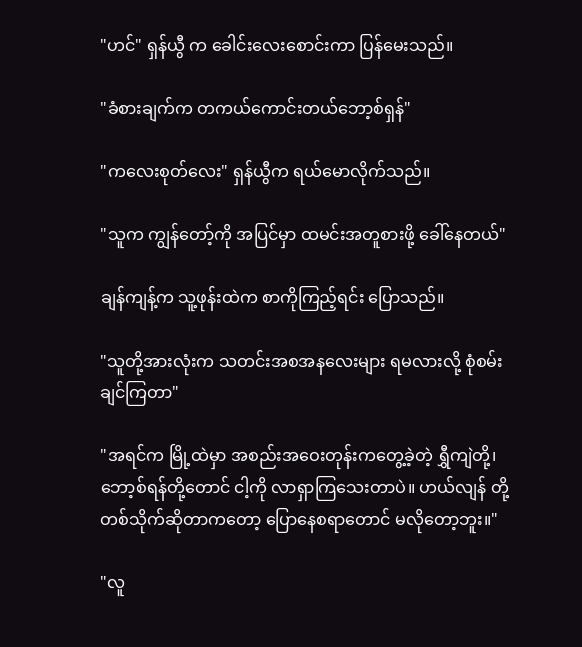"ဟင်" ရှန်ယွီ က ခေါင်းလေးစောင်းကာ ပြန်မေးသည်။

"ခံစားချက်က တကယ်ကောင်းတယ်ဘော့စ်ရှန်"

"ကလေးစုတ်လေး" ရှန်ယွီက ရယ်မောလိုက်သည်။

"သူက ကျွန်တော့်ကို အပြင်မှာ ထမင်းအတူစားဖို့ ခေါ်နေတယ်"

ချန်ကျန့်က သူ့ဖုန်းထဲက စာကိုကြည့်ရင်း ပြောသည်။

"သူတို့အားလုံးက သတင်းအစအနလေးများ ရမလားလို့ စုံစမ်းချင်ကြတာ"

"အရင်က မြို့ထဲမှာ အစည်းအဝေးတုန်းကတွေ့ခဲ့တဲ့ ရွှီကျဲတို့၊ဘော့စ်ရန်တို့တောင် ငါ့ကို လာရှာကြသေးတာပဲ။ ဟယ်လျန် တို့တစ်သိုက်ဆိုတာကတော့ ပြောနေစရာတောင် မလိုတော့ဘူး။"

"လူ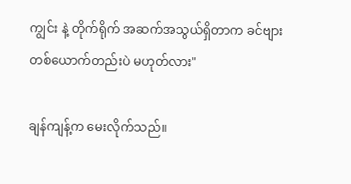ကျွင်း နဲ့ တိုက်ရိုက် အဆက်အသွယ်ရှိတာက ခင်ဗျားတစ်ယောက်တည်းပဲ မဟုတ်လား"

ချန်ကျန့်က မေးလိုက်သည်။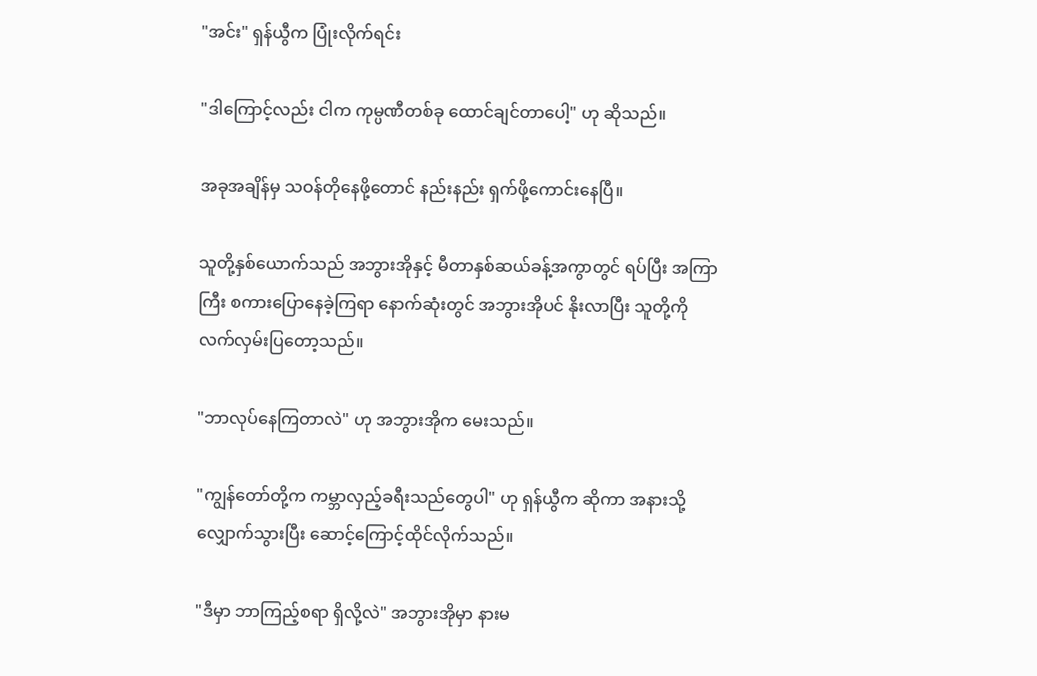"အင်း" ရှန်ယွီက ပြုံးလိုက်ရင်း

"ဒါကြောင့်လည်း ငါက ကုမ္ပဏီတစ်ခု ထောင်ချင်တာပေါ့" ဟု ဆိုသည်။

အခုအချိန်မှ သဝန်တိုနေဖို့တောင် နည်းနည်း ရှက်ဖို့ကောင်းနေပြီ။

သူတို့နှစ်ယောက်သည် အဘွားအိုနှင့် မီတာနှစ်ဆယ်ခန့်အကွာတွင် ရပ်ပြီး အကြာကြီး စကားပြောနေခဲ့ကြရာ နောက်ဆုံးတွင် အဘွားအိုပင် နိုးလာပြီး သူတို့ကို လက်လှမ်းပြတော့သည်။

"ဘာလုပ်နေကြတာလဲ" ဟု အဘွားအိုက မေးသည်။

"ကျွန်တော်တို့က ကမ္ဘာလှည့်ခရီးသည်တွေပါ" ဟု ရှန်ယွီက ဆိုကာ အနားသို့ လျှောက်သွားပြီး ဆောင့်ကြောင့်ထိုင်လိုက်သည်။

"ဒီမှာ ဘာကြည့်စရာ ရှိလို့လဲ" အဘွားအိုမှာ နားမ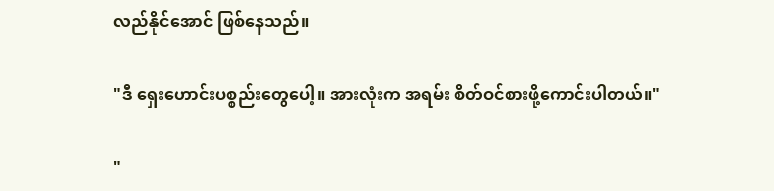လည်နိုင်အောင် ဖြစ်နေသည်။

"ဒီ ရှေးဟောင်းပစ္စည်းတွေပေါ့။ အားလုံးက အရမ်း စိတ်ဝင်စားဖို့ကောင်းပါတယ်။"

"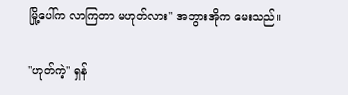မြို့ပေါ်က လာကြတာ မဟုတ်လား" အဘွားအိုက မေးသည်။

"ဟုတ်ကဲ့" ရှန်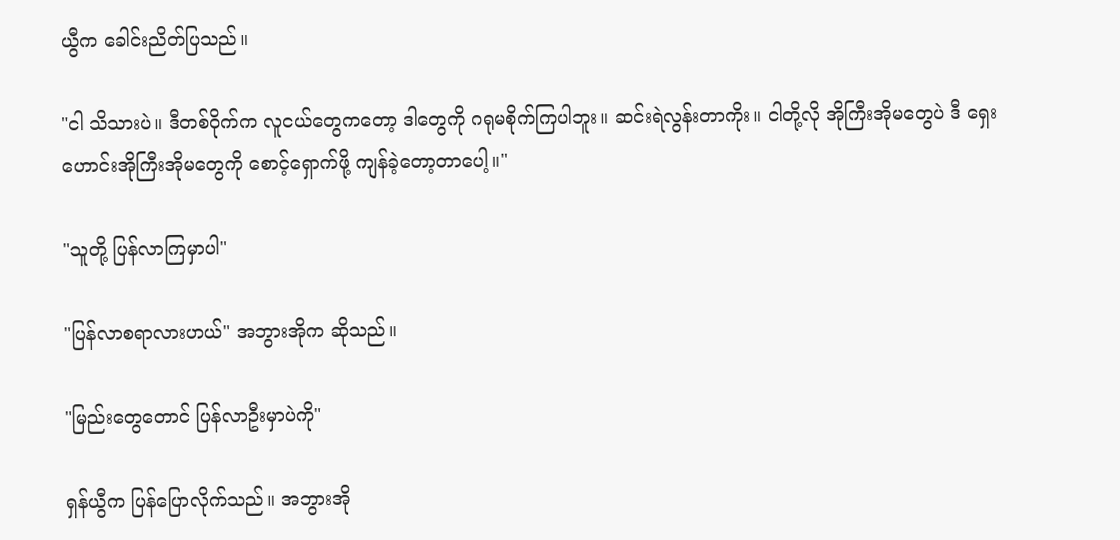ယွီက ခေါင်းညိတ်ပြသည်။

"ငါ သိသားပဲ။ ဒီတစ်ဝိုက်က လူငယ်တွေကတော့ ဒါတွေကို ဂရုမစိုက်ကြပါဘူး။ ဆင်းရဲလွန်းတာကိုး။ ငါတို့လို အိုကြီးအိုမတွေပဲ ဒီ ရှေးဟောင်းအိုကြီးအိုမတွေကို စောင့်ရှောက်ဖို့ ကျန်ခဲ့တော့တာပေါ့။"

"သူတို့ ပြန်လာကြမှာပါ"

"ပြန်လာစရာလားဟယ်" အဘွားအိုက ဆိုသည်။

"မြည်းတွေတောင် ပြန်လာဦးမှာပဲကို"

ရှန်ယွီက ပြန်ပြောလိုက်သည်။ အဘွားအို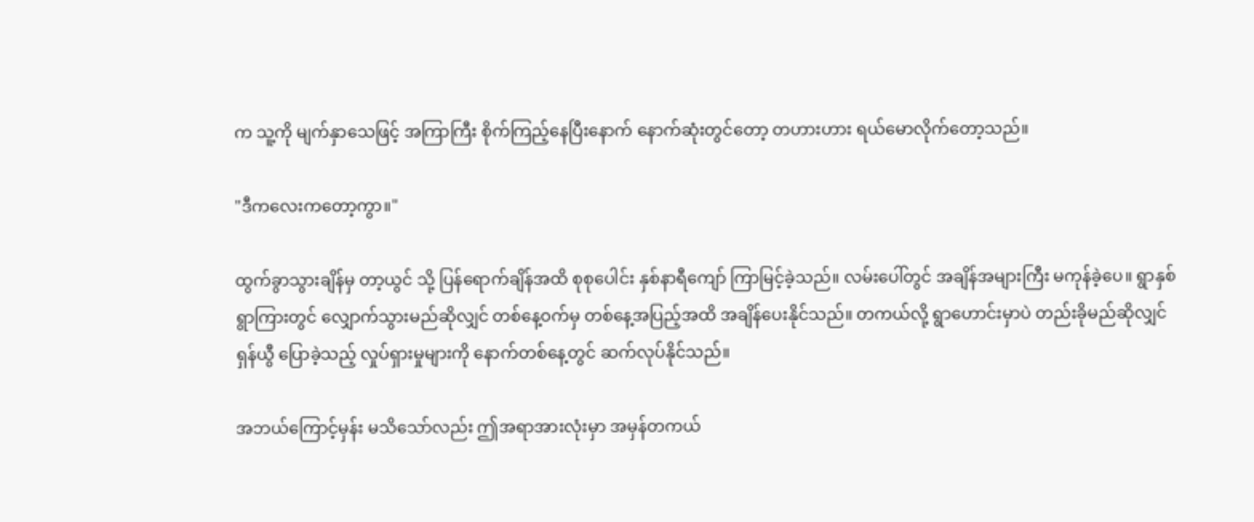က သူ့ကို မျက်နှာသေဖြင့် အကြာကြီး စိုက်ကြည့်နေပြီးနောက် နောက်ဆုံးတွင်တော့ တဟားဟား ရယ်မောလိုက်တော့သည်။

"ဒီကလေးကတော့ကွာ။"

ထွက်ခွာသွားချိန်မှ တာ့ယွင် သို့ ပြန်ရောက်ချိန်အထိ စုစုပေါင်း နှစ်နာရီကျော် ကြာမြင့်ခဲ့သည်။ လမ်းပေါ်တွင် အချိန်အများကြီး မကုန်ခဲ့ပေ။ ရွာနှစ်ရွာကြားတွင် လျှောက်သွားမည်ဆိုလျှင် တစ်နေ့ဝက်မှ တစ်နေ့အပြည့်အထိ အချိန်ပေးနိုင်သည်။ တကယ်လို့ ရွာဟောင်းမှာပဲ တည်းခိုမည်ဆိုလျှင် ရှန်ယွီ ပြောခဲ့သည့် လှုပ်ရှားမှုများကို နောက်တစ်နေ့တွင် ဆက်လုပ်နိုင်သည်။

အဘယ်ကြောင့်မှန်း မသိသော်လည်း ဤအရာအားလုံးမှာ အမှန်တကယ်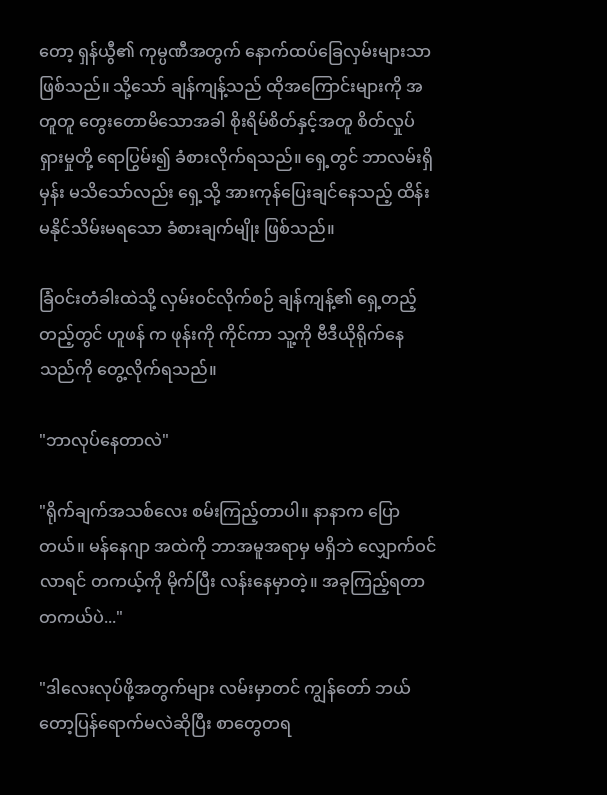တော့ ရှန်ယွီ၏ ကုမ္ပဏီအတွက် နောက်ထပ်ခြေလှမ်းများသာ ဖြစ်သည်။ သို့သော် ချန်ကျန့်သည် ထိုအကြောင်းများကို အတူတူ တွေးတောမိသောအခါ စိုးရိမ်စိတ်နှင့်အတူ စိတ်လှုပ်ရှားမှုတို့ ရောပြွမ်း၍ ခံစားလိုက်ရသည်။ ရှေ့တွင် ဘာလမ်းရှိမှန်း မသိသော်လည်း ရှေ့သို့ အားကုန်ပြေးချင်နေသည့် ထိန်းမနိုင်သိမ်းမရသော ခံစားချက်မျိုး ဖြစ်သည်။

ခြံဝင်းတံခါးထဲသို့ လှမ်းဝင်လိုက်စဉ် ချန်ကျန့်၏ ရှေ့တည့်တည့်တွင် ဟူဖန် က ဖုန်းကို ကိုင်ကာ သူ့ကို ဗီဒီယိုရိုက်နေသည်ကို တွေ့လိုက်ရသည်။

"ဘာလုပ်နေတာလဲ"

"ရိုက်ချက်အသစ်လေး စမ်းကြည့်တာပါ။ နာနာက ပြောတယ်။ မန်နေဂျာ အထဲကို ဘာအမူအရာမှ မရှိဘဲ လျှောက်ဝင်လာရင် တကယ့်ကို မိုက်ပြီး လန်းနေမှာတဲ့။ အခုကြည့်ရတာ တကယ်ပဲ..."

"ဒါလေးလုပ်ဖို့အတွက်များ လမ်းမှာတင် ကျွန်တော် ဘယ်တော့ပြန်ရောက်မလဲဆိုပြီး စာတွေတရ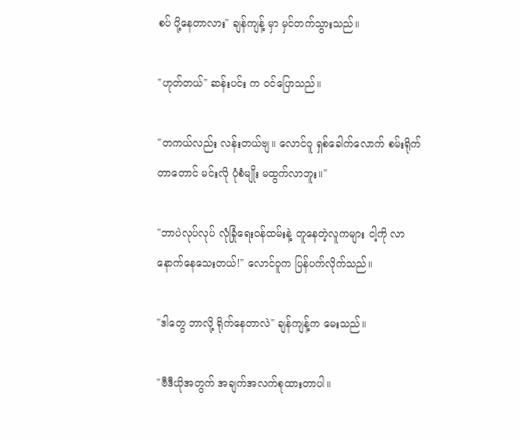စပ် ပို့နေတာလား" ချန်ကျန့် မှာ မှင်တက်သွားသည်။

"ဟုတ်တယ်" ဆန်းပင်း က ဝင်ပြောသည်။

"တကယ်လည်း လန်းတယ်ဗျ။ လောင်ဝူ ရှစ်ခေါက်လောက် စမ်းရိုက်တာတောင် မင်းလို ပုံစံမျိုး မထွက်လာဘူး။"

"ဘာပဲလုပ်လုပ် လုံခြုံရေးဝန်ထမ်းနဲ့ တူနေတဲ့လူကများ ငါ့ကို လာနောက်နေသေးတယ်!" လောင်ဝူက ပြန်ပက်လိုက်သည်။

"ဒါတွေ ဘာလို့ ရိုက်နေတာလဲ" ချန်ကျန့်က မေးသည်။

"ဗီဒီယိုအတွက် အချက်အလက်စုထားတာပါ။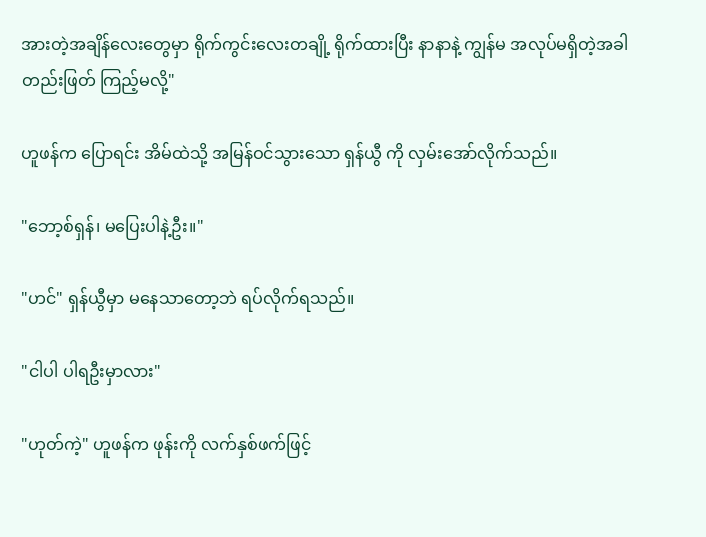အားတဲ့အချိန်လေးတွေမှာ ရိုက်ကွင်းလေးတချို့ ရိုက်ထားပြီး နာနာနဲ့ ကျွန်မ အလုပ်မရှိတဲ့အခါ တည်းဖြတ် ကြည့်မလို့"

ဟူဖန်က ပြောရင်း အိမ်ထဲသို့ အမြန်ဝင်သွားသော ရှန်ယွီ ကို လှမ်းအော်လိုက်သည်။

"ဘော့စ်ရှန်၊ မပြေးပါနဲ့ဦး။"

"ဟင်" ရှန်ယွီမှာ မနေသာတော့ဘဲ ရပ်လိုက်ရသည်။

"ငါပါ ပါရဦးမှာလား"

"ဟုတ်ကဲ့" ဟူဖန်က ဖုန်းကို လက်နှစ်ဖက်ဖြင့်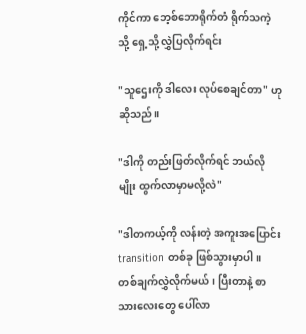ကိုင်ကာ ဘေ့စ်ဘောရိုက်တံ ရိုက်သကဲ့သို့ ရှေ့သို့ လွှဲပြလိုက်ရင်း

"သူဌေးကို ဒါလေး လုပ်စေချင်တာ" ဟု ဆိုသည်။

"ဒါကို တည်းဖြတ်လိုက်ရင် ဘယ်လိုမျိုး ထွက်လာမှာမလို့လဲ"

"ဒါတကယ့်ကို လန်းတဲ့ အကူးအပြောင်း transition တစ်ခု ဖြစ်သွားမှာပါ။ တစ်ချက်လွှဲလိုက်မယ်၊ ပြီးတာနဲ့ စာသားလေးတွေ ပေါ်လာ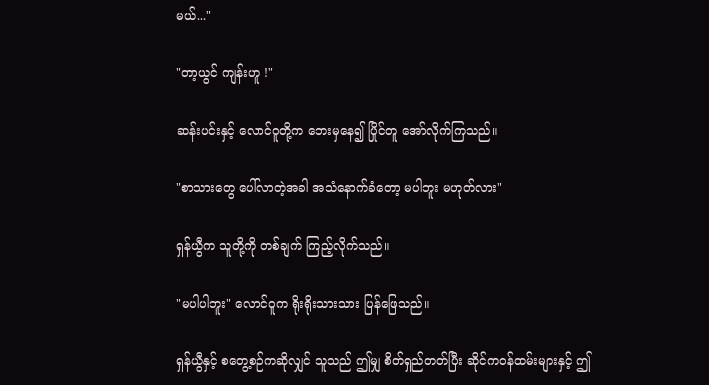မယ်..."

"တာ့ယွင် ကျန်းဟူ !"

ဆန်းပင်းနှင့် လောင်ဝူတို့က ဘေးမှနေ၍ ပြိုင်တူ အော်လိုက်ကြသည်။

"စာသားတွေ ပေါ်လာတဲ့အခါ အသံနောက်ခံတော့ မပါဘူး မဟုတ်လား"

ရှန်ယွီက သူတို့ကို တစ်ချက် ကြည့်လိုက်သည်။

"မပါပါဘူး" လောင်ဝူက ရိုးရိုးသားသား ပြန်ဖြေသည်။

ရှန်ယွီနှင့် စတွေ့စဉ်ကဆိုလျှင် သူသည် ဤမျှ စိတ်ရှည်တတ်ပြီး ဆိုင်ကဝန်ထမ်းများနှင့် ဤ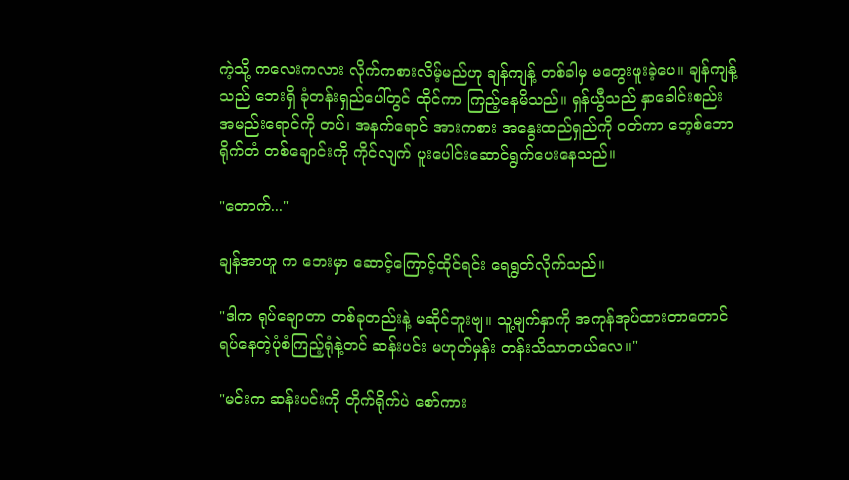ကဲ့သို့ ကလေးကလား လိုက်ကစားလိမ့်မည်ဟု ချန်ကျန့် တစ်ခါမှ မတွေးဖူးခဲ့ပေ။ ချန်ကျန့်သည် ဘေးရှိ ခုံတန်းရှည်ပေါ်တွင် ထိုင်ကာ ကြည့်နေမိသည်။ ရှန်ယွီသည် နှာခေါင်းစည်း အမည်းရောင်ကို တပ်၊ အနက်ရောင် အားကစား အနွေးထည်ရှည်ကို ဝတ်ကာ ဘေ့စ်ဘောရိုက်တံ တစ်ချောင်းကို ကိုင်လျက် ပူးပေါင်းဆောင်ရွက်ပေးနေသည်။

"တောက်..."

ချန်အာဟူ က ဘေးမှာ ဆောင့်ကြောင့်ထိုင်ရင်း ရေရွတ်လိုက်သည်။

"ဒါက ရုပ်ချောတာ တစ်ခုတည်းနဲ့ မဆိုင်ဘူးဗျ။ သူ့မျက်နှာကို အကုန်အုပ်ထားတာတောင် ရပ်နေတဲ့ပုံစံကြည့်ရုံနဲ့တင် ဆန်းပင်း မဟုတ်မှန်း တန်းသိသာတယ်လေ။"

"မင်းက ဆန်းပင်းကို တိုက်ရိုက်ပဲ စော်ကား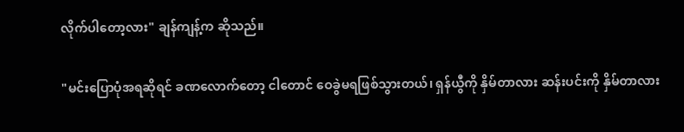လိုက်ပါတော့လား" ချန်ကျန့်က ဆိုသည်။

"မင်းပြောပုံအရဆိုရင် ခဏလောက်တော့ ငါတောင် ဝေခွဲမရဖြစ်သွားတယ်၊ ရှန်ယွီကို နှိမ်တာလား ဆန်းပင်းကို နှိမ်တာလား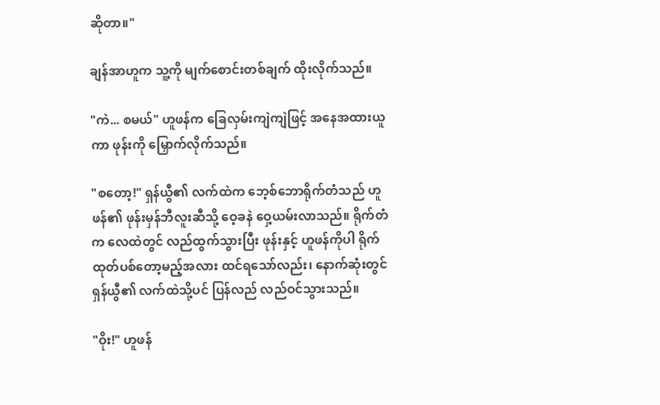ဆိုတာ။"

ချန်အာဟူက သူ့ကို မျက်စောင်းတစ်ချက် ထိုးလိုက်သည်။

"ကဲ... စမယ်" ဟူဖန်က ခြေလှမ်းကျဲကျဲဖြင့် အနေအထားယူကာ ဖုန်းကို မြှောက်လိုက်သည်။

"စတော့!" ရှန်ယွီ၏ လက်ထဲက ဘေ့စ်ဘောရိုက်တံသည် ဟူဖန်၏ ဖုန်းမှန်ဘီလူးဆီသို့ ဝေ့ခနဲ ဝှေ့ယမ်းလာသည်။ ရိုက်တံက လေထဲတွင် လည်ထွက်သွားပြီး ဖုန်းနှင့် ဟူဖန်ကိုပါ ရိုက်ထုတ်ပစ်တော့မည့်အလား ထင်ရသော်လည်း၊ နောက်ဆုံးတွင် ရှန်ယွီ၏ လက်ထဲသို့ပင် ပြန်လည် လည်ဝင်သွားသည်။

"ဝိုး!" ဟူဖန်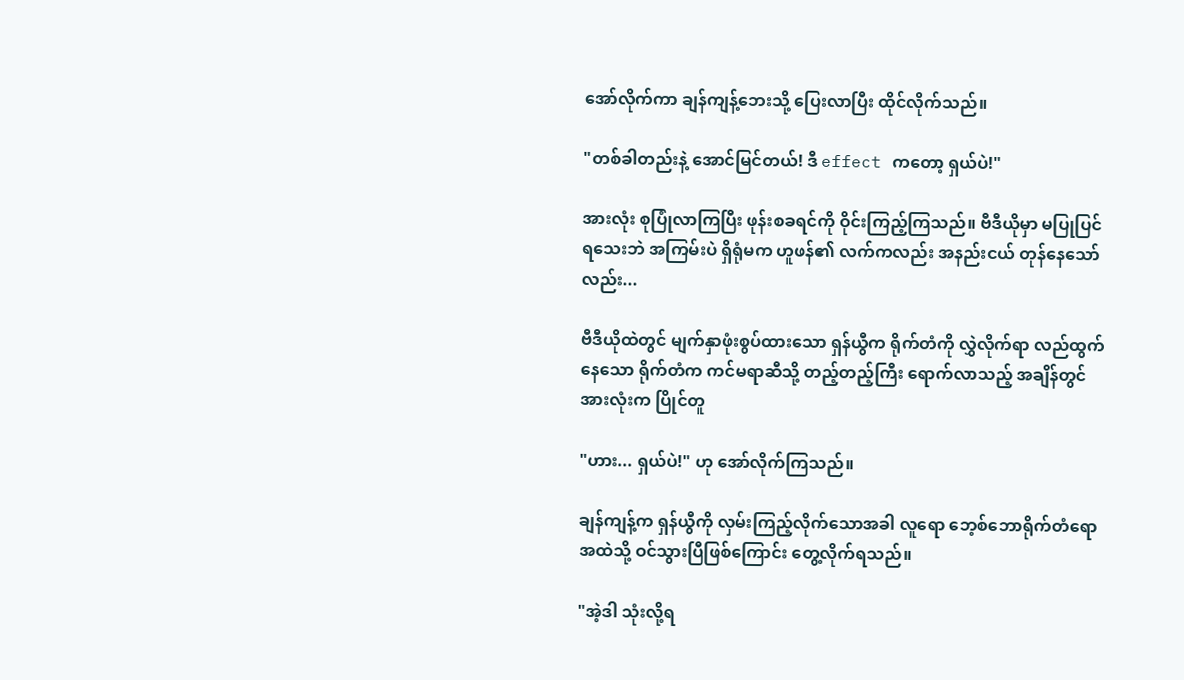အော်လိုက်ကာ ချန်ကျန့်ဘေးသို့ ပြေးလာပြီး ထိုင်လိုက်သည်။

"တစ်ခါတည်းနဲ့ အောင်မြင်တယ်! ဒီ effect ကတော့ ရှယ်ပဲ!"

အားလုံး စုပြုံလာကြပြီး ဖုန်းစခရင်ကို ဝိုင်းကြည့်ကြသည်။ ဗီဒီယိုမှာ မပြုပြင်ရသေးဘဲ အကြမ်းပဲ ရှိရုံမက ဟူဖန်၏ လက်ကလည်း အနည်းငယ် တုန်နေသော်လည်း...

ဗီဒီယိုထဲတွင် မျက်နှာဖုံးစွပ်ထားသော ရှန်ယွီက ရိုက်တံကို လွှဲလိုက်ရာ လည်ထွက်နေသော ရိုက်တံက ကင်မရာဆီသို့ တည့်တည့်ကြီး ရောက်လာသည့် အချိန်တွင် အားလုံးက ပြိုင်တူ

"ဟား... ရှယ်ပဲ!" ဟု အော်လိုက်ကြသည်။

ချန်ကျန့်က ရှန်ယွီကို လှမ်းကြည့်လိုက်သောအခါ လူရော ဘေ့စ်ဘောရိုက်တံရော အထဲသို့ ဝင်သွားပြီဖြစ်ကြောင်း တွေ့လိုက်ရသည်။

"အဲ့ဒါ သုံးလို့ရ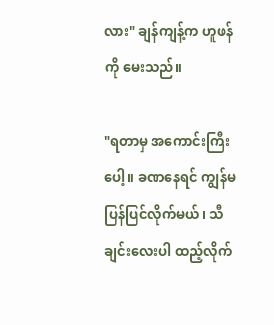လား" ချန်ကျန့်က ဟူဖန်ကို မေးသည်။

"ရတာမှ အကောင်းကြီးပေါ့။ ခဏနေရင် ကျွန်မ ပြန်ပြင်လိုက်မယ်၊ သီချင်းလေးပါ ထည့်လိုက်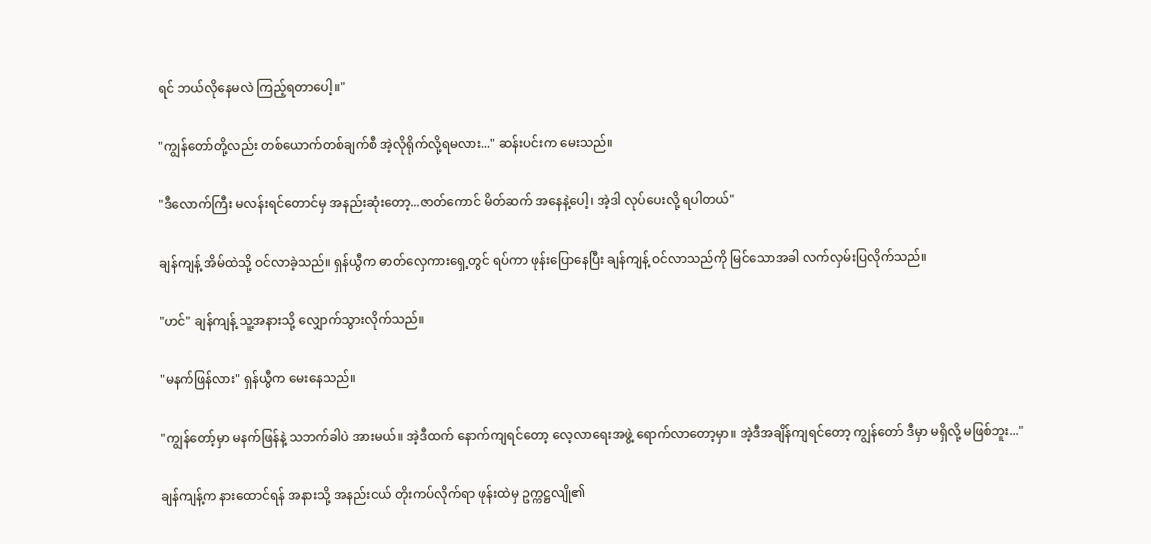ရင် ဘယ်လိုနေမလဲ ကြည့်ရတာပေါ့။"

"ကျွန်တော်တို့လည်း တစ်ယောက်တစ်ချက်စီ အဲ့လိုရိုက်လို့ရမလား..." ဆန်းပင်းက မေးသည်။

"ဒီလောက်ကြီး မလန်းရင်တောင်မှ အနည်းဆုံးတော့...ဇာတ်ကောင် မိတ်ဆက် အနေနဲ့ပေါ့၊ အဲ့ဒါ လုပ်ပေးလို့ ရပါတယ်"

ချန်ကျန့် အိမ်ထဲသို့ ဝင်လာခဲ့သည်။ ရှန်ယွီက ဓာတ်လှေကားရှေ့တွင် ရပ်ကာ ဖုန်းပြောနေပြီး ချန်ကျန့် ဝင်လာသည်ကို မြင်သောအခါ လက်လှမ်းပြလိုက်သည်။

"ဟင်" ချန်ကျန့် သူ့အနားသို့ လျှောက်သွားလိုက်သည်။

"မနက်ဖြန်လား" ရှန်ယွီက မေးနေသည်။

"ကျွန်တော့်မှာ မနက်ဖြန်နဲ့ သဘက်ခါပဲ အားမယ်။ အဲ့ဒီထက် နောက်ကျရင်တော့ လေ့လာရေးအဖွဲ့ ရောက်လာတော့မှာ။ အဲ့ဒီအချိန်ကျရင်တော့ ကျွန်တော် ဒီမှာ မရှိလို့ မဖြစ်ဘူး..."

ချန်ကျန့်က နားထောင်ရန် အနားသို့ အနည်းငယ် တိုးကပ်လိုက်ရာ ဖုန်းထဲမှ ဥက္ကဋ္ဌလျို၏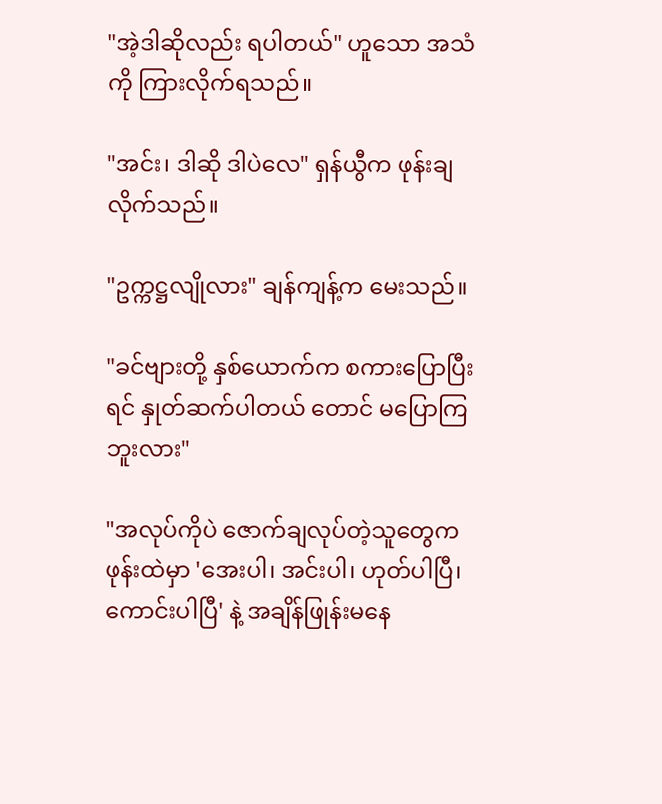"အဲ့ဒါဆိုလည်း ရပါတယ်" ဟူသော အသံကို ကြားလိုက်ရသည်။

"အင်း၊ ဒါဆို ဒါပဲလေ" ရှန်ယွီက ဖုန်းချလိုက်သည်။

"ဥက္ကဋ္ဌလျိုလား" ချန်ကျန့်က မေးသည်။

"ခင်ဗျားတို့ နှစ်ယောက်က စကားပြောပြီးရင် နှုတ်ဆက်ပါတယ် တောင် မပြောကြဘူးလား"

"အလုပ်ကိုပဲ ဇောက်ချလုပ်တဲ့သူတွေက ဖုန်းထဲမှာ 'အေးပါ၊ အင်းပါ၊ ဟုတ်ပါပြီ၊ ကောင်းပါပြီ' နဲ့ အချိန်ဖြုန်းမနေ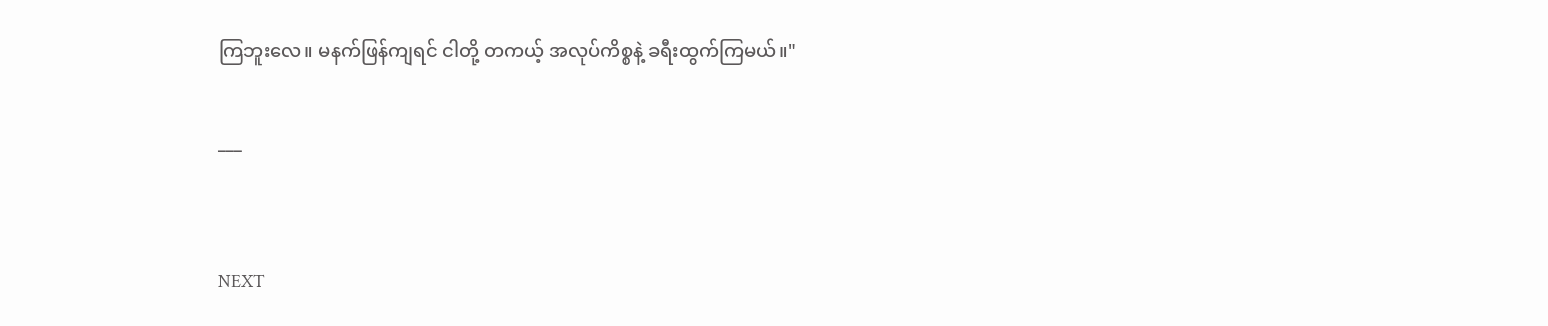ကြဘူးလေ။ မနက်ဖြန်ကျရင် ငါတို့ တကယ့် အလုပ်ကိစ္စနဲ့ ခရီးထွက်ကြမယ်။"

___


NEXT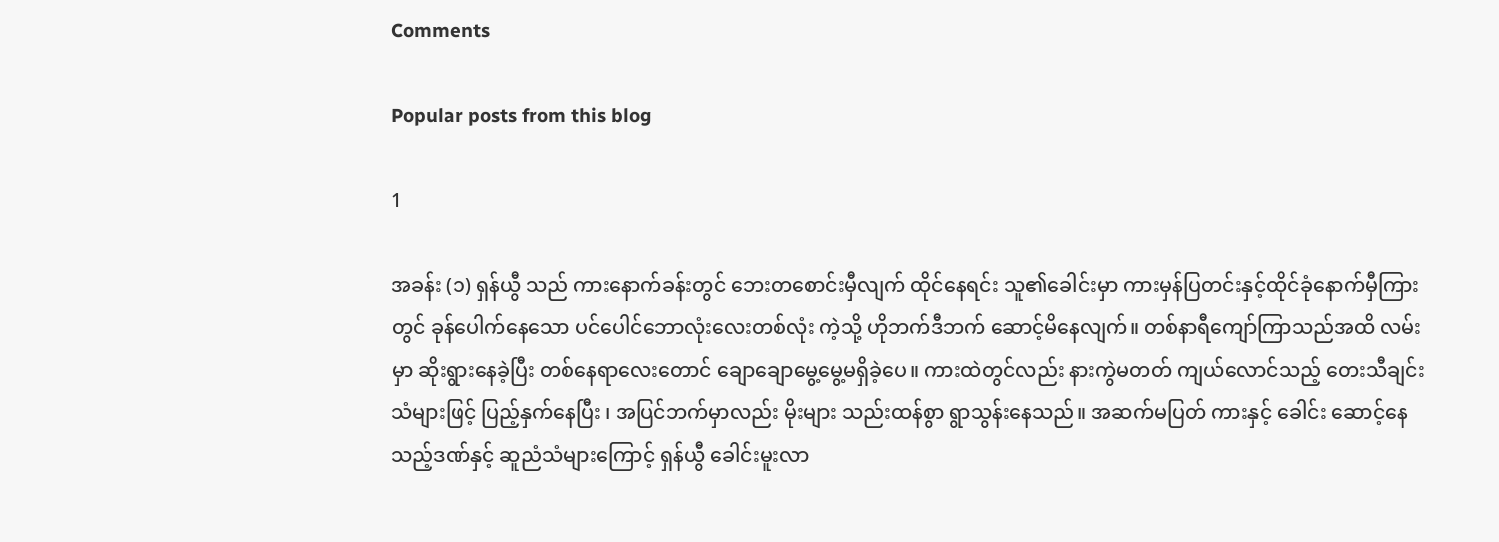Comments

Popular posts from this blog

1

အခန်း (၁) ရှန်ယွီ သည် ကားနောက်ခန်းတွင် ဘေးတစောင်းမှီလျက် ထိုင်နေရင်း သူ၏ခေါင်းမှာ ကားမှန်ပြတင်းနှင့်ထိုင်ခုံနောက်မှီကြားတွင် ခုန်ပေါက်နေသော ပင်ပေါင်ဘောလုံးလေးတစ်လုံး ကဲ့သို့ ဟိုဘက်ဒီဘက် ဆောင့်မိနေလျက်။ တစ်နာရီကျော်ကြာသည်အထိ လမ်းမှာ ဆိုးရွားနေခဲ့ပြီး တစ်နေရာလေးတောင် ချောချောမွေ့မွေ့မရှိခဲ့ပေ။ ကားထဲတွင်လည်း နားကွဲမတတ် ကျယ်လောင်သည့် တေးသီချင်းသံများဖြင့် ပြည့်နှက်နေပြီး ၊ အပြင်ဘက်မှာလည်း မိုးများ သည်းထန်စွာ ရွာသွန်းနေသည်။ အဆက်မပြတ် ကားနှင့် ခေါင်း ဆောင့်နေသည့်ဒဏ်နှင့် ဆူညံသံများကြောင့် ရှန်ယွီ ခေါင်းမူးလာ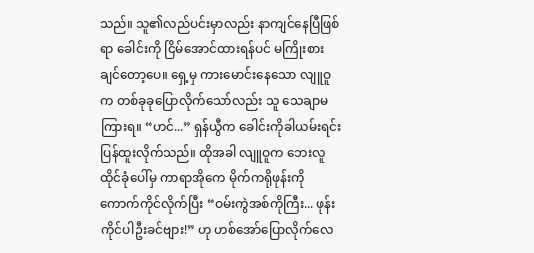သည်။ သူ၏လည်ပင်းမှာလည်း နာကျင်နေပြီဖြစ်ရာ ခေါင်းကို ငြိမ်အောင်ထားရန်ပင် မကြိုးစားချင်တော့ပေ။ ရှေ့မှ ကားမောင်းနေသော လျူဝူ က တစ်ခုခုပြောလိုက်သော်လည်း သူ သေချာမကြားရ။ “ဟင်...” ရှန်ယွီက ခေါင်းကိုခါယမ်းရင်း ပြန်ထူးလိုက်သည်။ ထိုအခါ လျူဝူက ဘေးလူထိုင်ခုံပေါ်မှ ကာရာအိုကေ မိုက်ကရိုဖုန်းကို ကောက်ကိုင်လိုက်ပြီး “ဝမ်းကွဲအစ်ကိုကြီး... ဖုန်းကိုင်ပါဦးခင်ဗျား!” ဟု ဟစ်အော်ပြောလိုက်လေ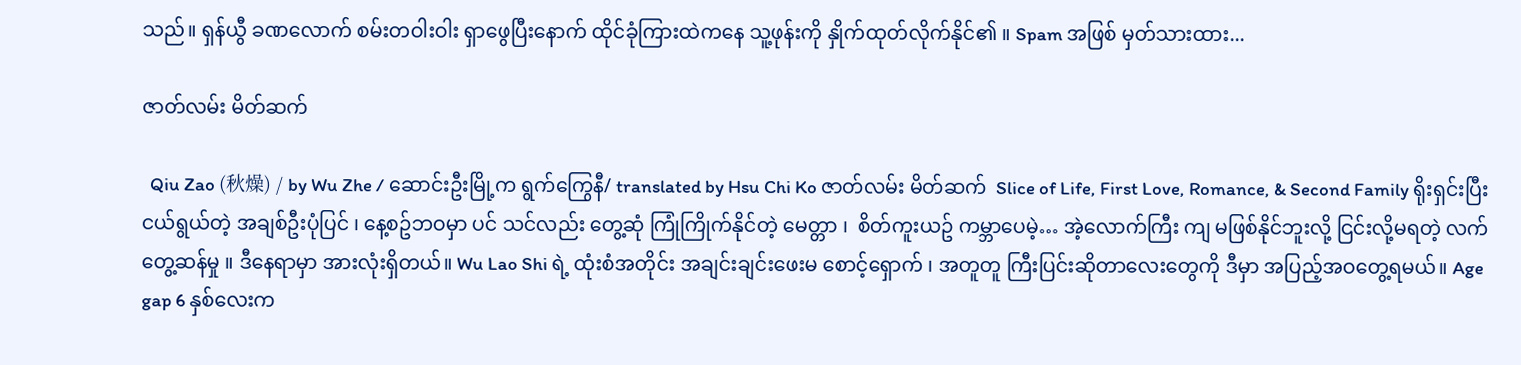သည်။ ရှန်ယွီ ခဏလောက် စမ်းတဝါးဝါး ရှာဖွေပြီးနောက် ထိုင်ခုံကြားထဲကနေ သူ့ဖုန်းကို နှိုက်ထုတ်လိုက်နိုင်၏ ။ Spam အဖြစ် မှတ်သားထား...

ဇာတ်လမ်း မိတ်ဆက်

  Qiu Zao (秋燥) / by Wu Zhe / ဆောင်းဦးမြို့က ရွက်ကြွေနီ/ translated by Hsu Chi Ko ဇာတ်လမ်း မိတ်ဆက်  Slice of Life, First Love, Romance, & Second Family ရိုးရှင်းပြီး ငယ်ရွယ်တဲ့ အချစ်ဦးပုံပြင် ၊ နေ့စဥ်ဘဝမှာ ပင် သင်လည်း တွေ့ဆုံ ကြုံကြိုက်နိုင်တဲ့ မေတ္တာ ၊  စိတ်ကူးယဥ် ကမ္ဘာပေမဲ့… အဲ့လောက်ကြီး ကျ မဖြစ်နိုင်ဘူးလို့ ငြင်းလို့မရတဲ့ လက်တွေ့ဆန်မှု ။ ဒီနေရာမှာ အားလုံးရှိတယ်။ Wu Lao Shi ရဲ့ ထုံးစံအတိုင်း အချင်းချင်းဖေးမ စောင့်‌ရှောက် ၊ အတူတူ ကြီးပြင်းဆိုတာလေးတွေကို ဒီမှာ အပြည့်အဝတွေ့ရမယ်။ Age gap 6 နှစ်လေးက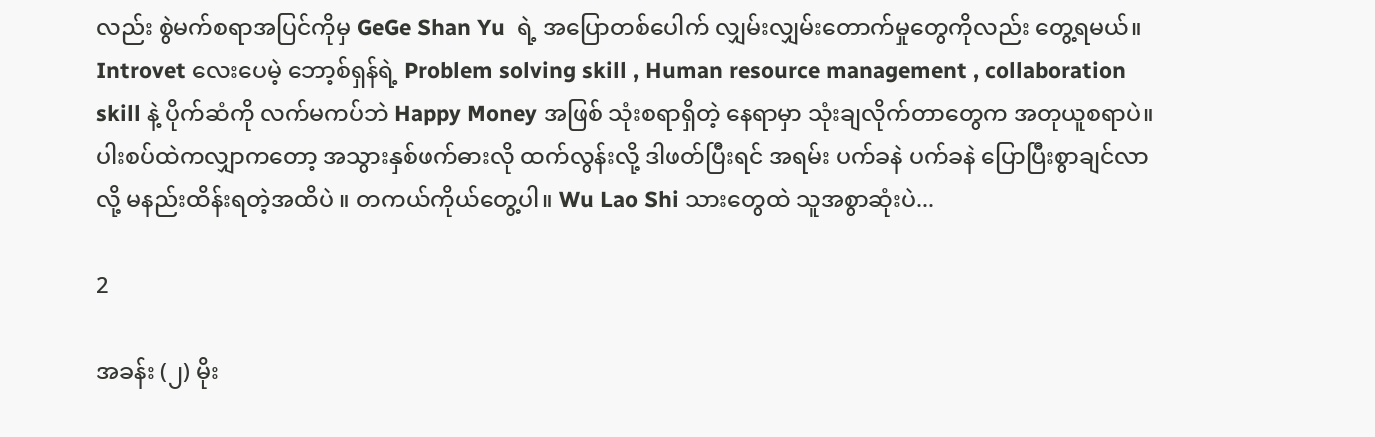လည်း စွဲမက်စရာအပြင်ကိုမှ GeGe Shan Yu  ရဲ့ အပြောတစ်ပေါက် လျှမ်းလျှမ်းတောက်မှုတွေကိုလည်း တွေ့ရမယ်။ Introvet လေးပေမဲ့ ဘော့စ်ရှန်ရဲ့ Problem solving skill , Human resource management , collaboration skill နဲ့ ပိုက်ဆံကို လက်မကပ်ဘဲ Happy Money အဖြစ် သုံးစရာရှိတဲ့ နေရာမှာ သုံးချလိုက်တာတွေက အတုယူစရာပဲ။ ပါးစပ်ထဲကလျှာကတော့ အသွားနှစ်ဖက်ဓားလို ထက်လွန်းလို့ ဒါဖတ်ပြီးရင် အရမ်း ပက်ခနဲ ပက်ခနဲ ပြောပြီးစွာချင်လာလို့ မနည်းထိန်းရတဲ့အထိပဲ ။ တကယ်ကိုယ်တွေ့ပါ။ Wu Lao Shi သားတွေထဲ သူအစွာဆုံးပဲ...

2

အခန်း (၂) မိုး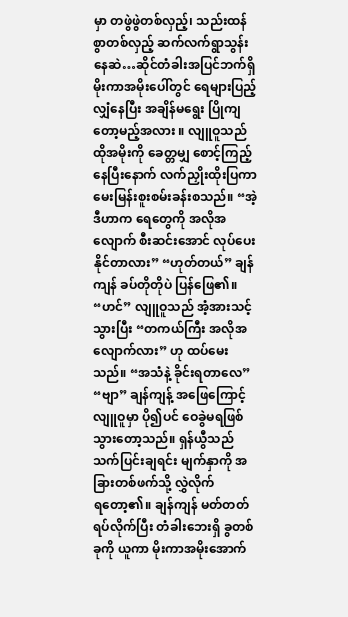မှာ တဖွဲဖွဲတစ်လှည့်၊ သည်းထန်စွာတစ်လှည့် ဆက်လက်ရွာသွန်းနေဆဲ…ဆိုင်တံခါးအပြင်ဘက်ရှိ မိုးကာအမိုးပေါ်တွင် ရေများပြည့်လျှံနေပြီး အချိန်မရွေး ပြိုကျတော့မည့်အလား ။ လျူဝူသည် ထိုအမိုးကို ခေတ္တမျှ စောင့်ကြည့်နေပြီးနောက် လက်ညှိုးထိုးပြကာ မေးမြန်းစူးစမ်းခန်းစသည်။ “အဲ့ဒီဟာက ရေတွေကို အလိုအလျောက် စီးဆင်းအောင် လုပ်ပေးနိုင်တာလား” “ဟုတ်တယ်” ချန်ကျန် ခပ်တိုတိုပဲ ပြန်ဖြေ၏။ “ဟင်” လျူဝူသည် အံ့အားသင့်သွားပြီး “တကယ်ကြီး အလိုအလျောက်လား” ဟု ထပ်မေးသည်။ “အသံနဲ့ ခိုင်းရတာလေ” “ဗျာ” ချန်ကျန့် အဖြေကြောင့် လျူဝူမှာ ပို၍ပင် ဝေခွဲမရဖြစ်သွားတော့သည်။ ရှန်ယွီသည် သက်ပြင်းချရင်း မျက်နှာကို အခြားတစ်ဖက်သို့ လွှဲလိုက်ရ‌တော့၏။ ချန်ကျန် မတ်တတ်ရပ်လိုက်ပြီး တံခါးဘေးရှိ ခွတစ်ခုကို ယူကာ မိုးကာအမိုးအောက်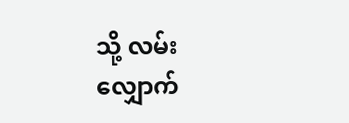သို့ လမ်းလျှောက်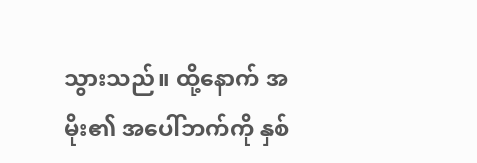သွားသည်။ ထို့နောက် အမိုး၏ အပေါ်ဘက်ကို နှစ်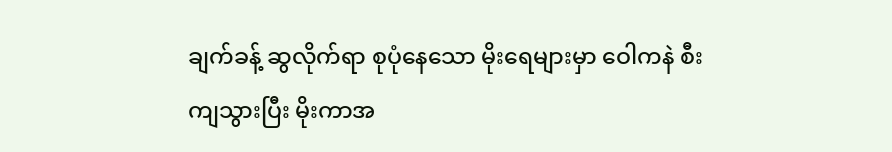ချက်ခန့် ဆွလိုက်ရာ စုပုံနေသော မိုးရေများမှာ ဝေါကနဲ စီးကျသွားပြီး မိုးကာအ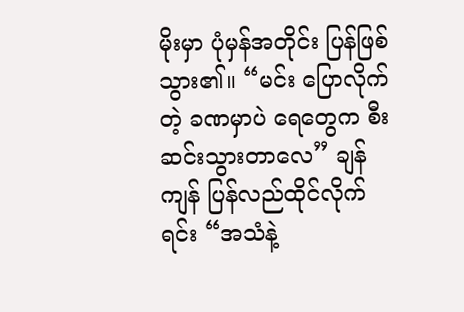မိုးမှာ ပုံမှန်အတိုင်း ပြန်ဖြစ်သွား၏။ “မင်း ပြောလိုက်တဲ့ ခဏမှာပဲ ရေတွေက စီးဆင်းသွားတာလေ” ချန်ကျန် ပြန်လည်ထိုင်လိုက်ရင်း “အသံနဲ့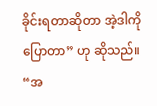ခိုင်းရတာဆိုတာ အဲ့ဒါကို ပြောတာ” ဟု ဆိုသည်။ “အ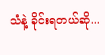သံနဲ့ ခိုင်းရတယ်ဆို...